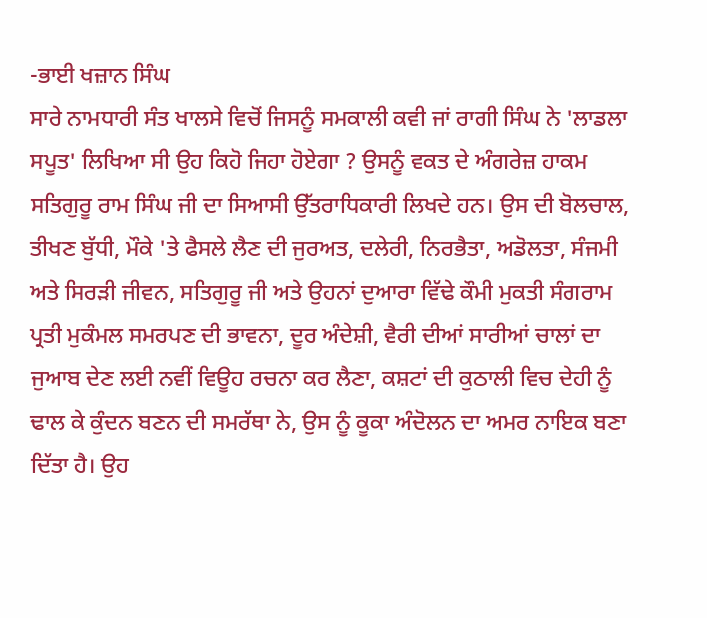-ਭਾਈ ਖਜ਼ਾਨ ਸਿੰਘ
ਸਾਰੇ ਨਾਮਧਾਰੀ ਸੰਤ ਖਾਲਸੇ ਵਿਚੋਂ ਜਿਸਨੂੰ ਸਮਕਾਲੀ ਕਵੀ ਜਾਂ ਰਾਗੀ ਸਿੰਘ ਨੇ 'ਲਾਡਲਾ ਸਪੂਤ' ਲਿਖਿਆ ਸੀ ਉਹ ਕਿਹੋ ਜਿਹਾ ਹੋਏਗਾ ? ਉਸਨੂੰ ਵਕਤ ਦੇ ਅੰਗਰੇਜ਼ ਹਾਕਮ ਸਤਿਗੁਰੂ ਰਾਮ ਸਿੰਘ ਜੀ ਦਾ ਸਿਆਸੀ ਉੱਤਰਾਧਿਕਾਰੀ ਲਿਖਦੇ ਹਨ। ਉਸ ਦੀ ਬੋਲਚਾਲ, ਤੀਖਣ ਬੁੱਧੀ, ਮੌਕੇ 'ਤੇ ਫੈਸਲੇ ਲੈਣ ਦੀ ਜੁਰਅਤ, ਦਲੇਰੀ, ਨਿਰਭੈਤਾ, ਅਡੋਲਤਾ, ਸੰਜਮੀ ਅਤੇ ਸਿਰੜੀ ਜੀਵਨ, ਸਤਿਗੁਰੂ ਜੀ ਅਤੇ ਉਹਨਾਂ ਦੁਆਰਾ ਵਿੱਢੇ ਕੌਮੀ ਮੁਕਤੀ ਸੰਗਰਾਮ ਪ੍ਰਤੀ ਮੁਕੰਮਲ ਸਮਰਪਣ ਦੀ ਭਾਵਨਾ, ਦੂਰ ਅੰਦੇਸ਼ੀ, ਵੈਰੀ ਦੀਆਂ ਸਾਰੀਆਂ ਚਾਲਾਂ ਦਾ ਜੁਆਬ ਦੇਣ ਲਈ ਨਵੀਂ ਵਿਊਹ ਰਚਨਾ ਕਰ ਲੈਣਾ, ਕਸ਼ਟਾਂ ਦੀ ਕੁਠਾਲੀ ਵਿਚ ਦੇਹੀ ਨੂੰ ਢਾਲ ਕੇ ਕੁੰਦਨ ਬਣਨ ਦੀ ਸਮਰੱਥਾ ਨੇ, ਉਸ ਨੂੰ ਕੂਕਾ ਅੰਦੋਲਨ ਦਾ ਅਮਰ ਨਾਇਕ ਬਣਾ ਦਿੱਤਾ ਹੈ। ਉਹ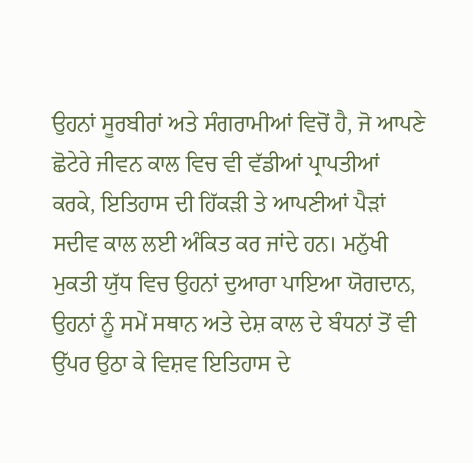ਉਹਨਾਂ ਸੂਰਬੀਰਾਂ ਅਤੇ ਸੰਗਰਾਮੀਆਂ ਵਿਚੋਂ ਹੈ, ਜੋ ਆਪਣੇ ਛੋਟੇਰੇ ਜੀਵਨ ਕਾਲ ਵਿਚ ਵੀ ਵੱਡੀਆਂ ਪ੍ਰਾਪਤੀਆਂ ਕਰਕੇ, ਇਤਿਹਾਸ ਦੀ ਹਿੱਕੜੀ ਤੇ ਆਪਣੀਆਂ ਪੈੜਾਂ ਸਦੀਵ ਕਾਲ ਲਈ ਅੰਕਿਤ ਕਰ ਜਾਂਦੇ ਹਨ। ਮਨੁੱਖੀ ਮੁਕਤੀ ਯੁੱਧ ਵਿਚ ਉਹਨਾਂ ਦੁਆਰਾ ਪਾਇਆ ਯੋਗਦਾਨ, ਉਹਨਾਂ ਨੂੰ ਸਮੇਂ ਸਥਾਨ ਅਤੇ ਦੇਸ਼ ਕਾਲ ਦੇ ਬੰਧਨਾਂ ਤੋਂ ਵੀ ਉੱਪਰ ਉਠਾ ਕੇ ਵਿਸ਼ਵ ਇਤਿਹਾਸ ਦੇ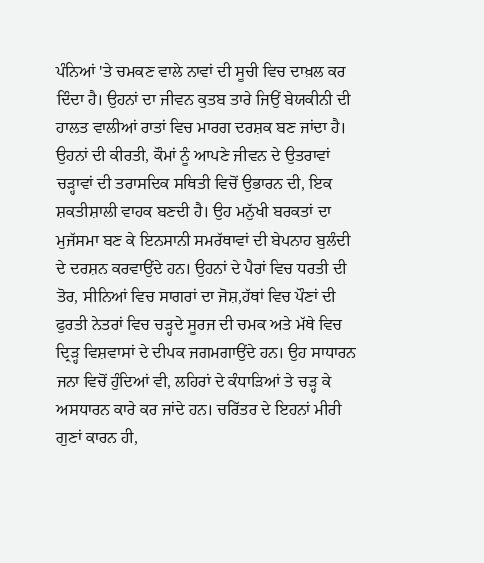ਪੰਨਿਆਂ 'ਤੇ ਚਮਕਣ ਵਾਲੇ ਨਾਵਾਂ ਦੀ ਸੂਚੀ ਵਿਚ ਦਾਖ਼ਲ ਕਰ ਦਿੰਦਾ ਹੈ। ਉਹਨਾਂ ਦਾ ਜੀਵਨ ਕੁਤਬ ਤਾਰੇ ਜਿਉਂ ਬੇਯਕੀਨੀ ਦੀ ਹਾਲਤ ਵਾਲੀਆਂ ਰਾਤਾਂ ਵਿਚ ਮਾਰਗ ਦਰਸ਼ਕ ਬਣ ਜਾਂਦਾ ਹੈ। ਉਹਨਾਂ ਦੀ ਕੀਰਤੀ, ਕੌਮਾਂ ਨੂੰ ਆਪਣੇ ਜੀਵਨ ਦੇ ਉਤਰਾਵਾਂ ਚੜ੍ਹਾਵਾਂ ਦੀ ਤਰਾਸਦਿਕ ਸਥਿਤੀ ਵਿਚੋਂ ਉਭਾਰਨ ਦੀ, ਇਕ ਸ਼ਕਤੀਸ਼ਾਲੀ ਵਾਹਕ ਬਣਦੀ ਹੈ। ਉਹ ਮਨੁੱਖੀ ਬਰਕਤਾਂ ਦਾ ਮੁਜੱਸਮਾ ਬਣ ਕੇ ਇਨਸਾਨੀ ਸਮਰੱਥਾਵਾਂ ਦੀ ਬੇਪਨਾਹ ਬੁਲੰਦੀ ਦੇ ਦਰਸ਼ਨ ਕਰਵਾਉਂਦੇ ਹਨ। ਉਹਨਾਂ ਦੇ ਪੈਰਾਂ ਵਿਚ ਧਰਤੀ ਦੀ ਤੋਰ, ਸੀਨਿਆਂ ਵਿਚ ਸਾਗਰਾਂ ਦਾ ਜੋਸ਼,ਹੱਥਾਂ ਵਿਚ ਪੌਣਾਂ ਦੀ ਫੁਰਤੀ ਨੇਤਰਾਂ ਵਿਚ ਚੜ੍ਹਦੇ ਸੂਰਜ ਦੀ ਚਮਕ ਅਤੇ ਮੱਥੇ ਵਿਚ ਦ੍ਰਿੜ੍ਹ ਵਿਸ਼ਵਾਸਾਂ ਦੇ ਦੀਪਕ ਜਗਮਗਾਉਂਦੇ ਹਨ। ਉਹ ਸਾਧਾਰਨ ਜਨਾ ਵਿਚੋਂ ਹੁੰਦਿਆਂ ਵੀ, ਲਹਿਰਾਂ ਦੇ ਕੰਧਾੜਿਆਂ ਤੇ ਚੜ੍ਹ ਕੇ ਅਸਧਾਰਨ ਕਾਰੇ ਕਰ ਜਾਂਦੇ ਹਨ। ਚਰਿੱਤਰ ਦੇ ਇਹਨਾਂ ਮੀਰੀ ਗੁਣਾਂ ਕਾਰਨ ਹੀ,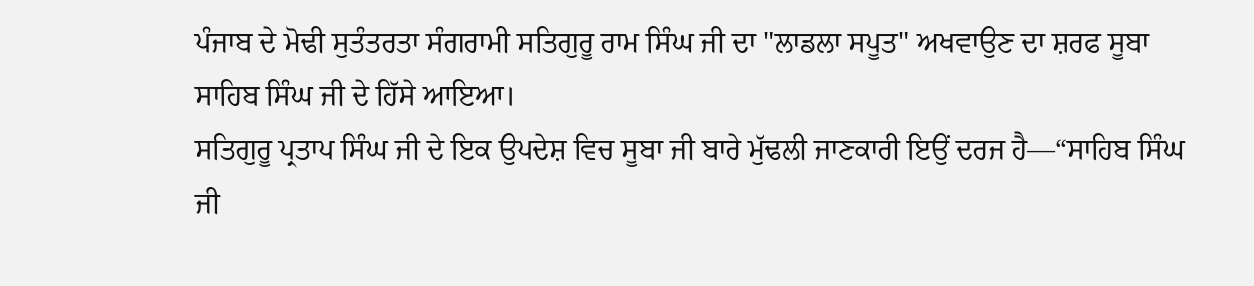ਪੰਜਾਬ ਦੇ ਮੋਢੀ ਸੁਤੰਤਰਤਾ ਸੰਗਰਾਮੀ ਸਤਿਗੁਰੂ ਰਾਮ ਸਿੰਘ ਜੀ ਦਾ "ਲਾਡਲਾ ਸਪੂਤ" ਅਖਵਾਉਣ ਦਾ ਸ਼ਰਫ ਸੂਬਾ ਸਾਹਿਬ ਸਿੰਘ ਜੀ ਦੇ ਹਿੱਸੇ ਆਇਆ।
ਸਤਿਗੁਰੂ ਪ੍ਰਤਾਪ ਸਿੰਘ ਜੀ ਦੇ ਇਕ ਉਪਦੇਸ਼ ਵਿਚ ਸੂਬਾ ਜੀ ਬਾਰੇ ਮੁੱਢਲੀ ਜਾਣਕਾਰੀ ਇਉਂ ਦਰਜ ਹੈ—“ਸਾਹਿਬ ਸਿੰਘ ਜੀ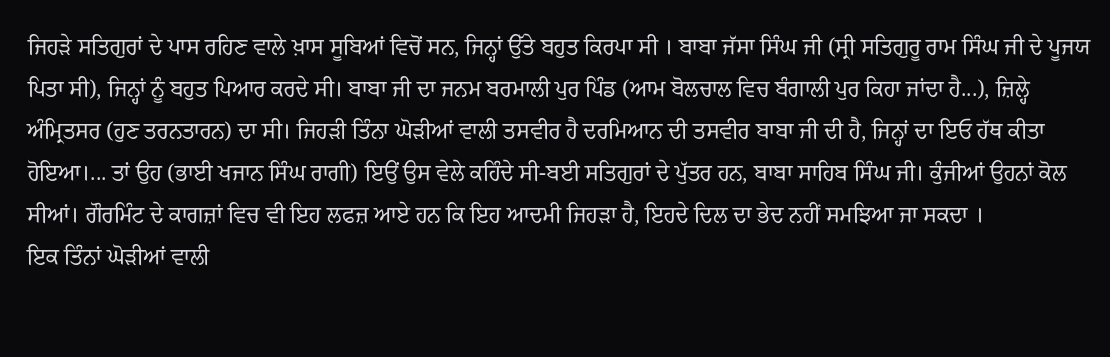ਜਿਹੜੇ ਸਤਿਗੁਰਾਂ ਦੇ ਪਾਸ ਰਹਿਣ ਵਾਲੇ ਖ਼ਾਸ ਸੂਬਿਆਂ ਵਿਚੋਂ ਸਨ, ਜਿਨ੍ਹਾਂ ਉੱਤੇ ਬਹੁਤ ਕਿਰਪਾ ਸੀ । ਬਾਬਾ ਜੱਸਾ ਸਿੰਘ ਜੀ (ਸ੍ਰੀ ਸਤਿਗੁਰੂ ਰਾਮ ਸਿੰਘ ਜੀ ਦੇ ਪੂਜਯ ਪਿਤਾ ਸੀ), ਜਿਨ੍ਹਾਂ ਨੂੰ ਬਹੁਤ ਪਿਆਰ ਕਰਦੇ ਸੀ। ਬਾਬਾ ਜੀ ਦਾ ਜਨਮ ਬਰਮਾਲੀ ਪੁਰ ਪਿੰਡ (ਆਮ ਬੋਲਚਾਲ ਵਿਚ ਬੰਗਾਲੀ ਪੁਰ ਕਿਹਾ ਜਾਂਦਾ ਹੈ...), ਜ਼ਿਲ੍ਹੇ ਅੰਮ੍ਰਿਤਸਰ (ਹੁਣ ਤਰਨਤਾਰਨ) ਦਾ ਸੀ। ਜਿਹੜੀ ਤਿੰਨਾ ਘੋੜੀਆਂ ਵਾਲੀ ਤਸਵੀਰ ਹੈ ਦਰਮਿਆਨ ਦੀ ਤਸਵੀਰ ਬਾਬਾ ਜੀ ਦੀ ਹੈ, ਜਿਨ੍ਹਾਂ ਦਾ ਇਓ ਹੱਥ ਕੀਤਾ ਹੋਇਆ।... ਤਾਂ ਉਹ (ਭਾਈ ਖਜਾਨ ਸਿੰਘ ਰਾਗੀ) ਇਉਂ ਉਸ ਵੇਲੇ ਕਹਿੰਦੇ ਸੀ-ਬਈ ਸਤਿਗੁਰਾਂ ਦੇ ਪੁੱਤਰ ਹਨ, ਬਾਬਾ ਸਾਹਿਬ ਸਿੰਘ ਜੀ। ਕੁੰਜੀਆਂ ਉਹਨਾਂ ਕੋਲ ਸੀਆਂ। ਗੌਰਮਿੰਟ ਦੇ ਕਾਗਜ਼ਾਂ ਵਿਚ ਵੀ ਇਹ ਲਫਜ਼ ਆਏ ਹਨ ਕਿ ਇਹ ਆਦਮੀ ਜਿਹੜਾ ਹੈ, ਇਹਦੇ ਦਿਲ ਦਾ ਭੇਦ ਨਹੀਂ ਸਮਝਿਆ ਜਾ ਸਕਦਾ ।
ਇਕ ਤਿੰਨਾਂ ਘੋੜੀਆਂ ਵਾਲੀ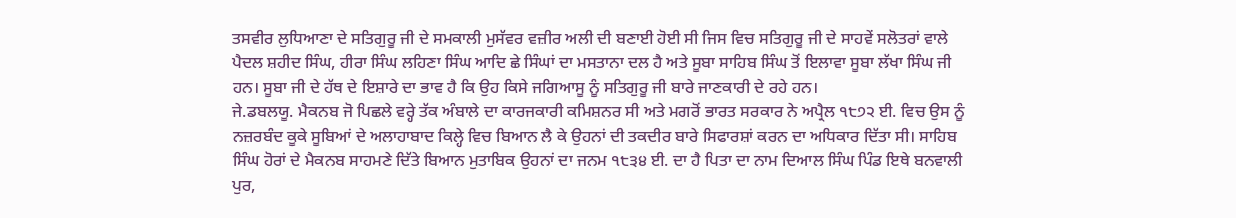ਤਸਵੀਰ ਲੁਧਿਆਣਾ ਦੇ ਸਤਿਗੁਰੂ ਜੀ ਦੇ ਸਮਕਾਲੀ ਮੁਸੱਵਰ ਵਜ਼ੀਰ ਅਲੀ ਦੀ ਬਣਾਈ ਹੋਈ ਸੀ ਜਿਸ ਵਿਚ ਸਤਿਗੁਰੂ ਜੀ ਦੇ ਸਾਹਵੇਂ ਸਲੋਤਰਾਂ ਵਾਲੇ ਪੈਦਲ ਸ਼ਹੀਦ ਸਿੰਘ, ਹੀਰਾ ਸਿੰਘ ਲਹਿਣਾ ਸਿੰਘ ਆਦਿ ਛੇ ਸਿੰਘਾਂ ਦਾ ਮਸਤਾਨਾ ਦਲ ਹੈ ਅਤੇ ਸੂਬਾ ਸਾਹਿਬ ਸਿੰਘ ਤੋਂ ਇਲਾਵਾ ਸੂਬਾ ਲੱਖਾ ਸਿੰਘ ਜੀ ਹਨ। ਸੂਬਾ ਜੀ ਦੇ ਹੱਥ ਦੇ ਇਸ਼ਾਰੇ ਦਾ ਭਾਵ ਹੈ ਕਿ ਉਹ ਕਿਸੇ ਜਗਿਆਸੂ ਨੂੰ ਸਤਿਗੁਰੂ ਜੀ ਬਾਰੇ ਜਾਣਕਾਰੀ ਦੇ ਰਹੇ ਹਨ।
ਜੇ.ਡਬਲਯੂ. ਮੈਕਨਬ ਜੋ ਪਿਛਲੇ ਵਰ੍ਹੇ ਤੱਕ ਅੰਬਾਲੇ ਦਾ ਕਾਰਜਕਾਰੀ ਕਮਿਸ਼ਨਰ ਸੀ ਅਤੇ ਮਗਰੋਂ ਭਾਰਤ ਸਰਕਾਰ ਨੇ ਅਪ੍ਰੈਲ ੧੮੭੨ ਈ. ਵਿਚ ਉਸ ਨੂੰ ਨਜ਼ਰਬੰਦ ਕੂਕੇ ਸੂਬਿਆਂ ਦੇ ਅਲਾਹਾਬਾਦ ਕਿਲ੍ਹੇ ਵਿਚ ਬਿਆਨ ਲੈ ਕੇ ਉਹਨਾਂ ਦੀ ਤਕਦੀਰ ਬਾਰੇ ਸਿਫਾਰਸ਼ਾਂ ਕਰਨ ਦਾ ਅਧਿਕਾਰ ਦਿੱਤਾ ਸੀ। ਸਾਹਿਬ ਸਿੰਘ ਹੋਰਾਂ ਦੇ ਮੈਕਨਬ ਸਾਹਮਣੇ ਦਿੱਤੇ ਬਿਆਨ ਮੁਤਾਬਿਕ ਉਹਨਾਂ ਦਾ ਜਨਮ ੧੮੩੪ ਈ. ਦਾ ਹੈ ਪਿਤਾ ਦਾ ਨਾਮ ਦਿਆਲ ਸਿੰਘ ਪਿੰਡ ਇਥੇ ਬਨਵਾਲੀ ਪੁਰ,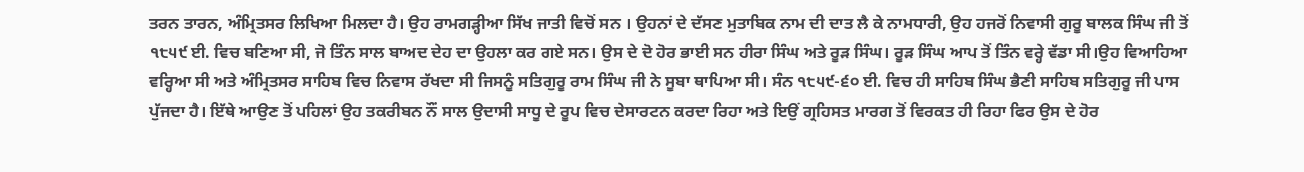ਤਰਨ ਤਾਰਨ, ਅੰਮ੍ਰਿਤਸਰ ਲਿਖਿਆ ਮਿਲਦਾ ਹੈ। ਉਹ ਰਾਮਗੜ੍ਹੀਆ ਸਿੱਖ ਜਾਤੀ ਵਿਚੋਂ ਸਨ । ਉਹਨਾਂ ਦੇ ਦੱਸਣ ਮੁਤਾਬਿਕ ਨਾਮ ਦੀ ਦਾਤ ਲੈ ਕੇ ਨਾਮਧਾਰੀ, ਉਹ ਹਜਰੋਂ ਨਿਵਾਸੀ ਗੁਰੂ ਬਾਲਕ ਸਿੰਘ ਜੀ ਤੋਂ ੧੮੫੯ ਈ. ਵਿਚ ਬਣਿਆ ਸੀ, ਜੋ ਤਿੰਨ ਸਾਲ ਬਾਅਦ ਦੇਹ ਦਾ ਉਹਲਾ ਕਰ ਗਏ ਸਨ। ਉਸ ਦੇ ਦੋ ਹੋਰ ਭਾਈ ਸਨ ਹੀਰਾ ਸਿੰਘ ਅਤੇ ਰੂੜ ਸਿੰਘ। ਰੂੜ ਸਿੰਘ ਆਪ ਤੋਂ ਤਿੰਨ ਵਰ੍ਹੇ ਵੱਡਾ ਸੀ।ਉਹ ਵਿਆਹਿਆ ਵਰ੍ਹਿਆ ਸੀ ਅਤੇ ਅੰਮ੍ਰਿਤਸਰ ਸਾਹਿਬ ਵਿਚ ਨਿਵਾਸ ਰੱਖਦਾ ਸੀ ਜਿਸਨੂੰ ਸਤਿਗੁਰੂ ਰਾਮ ਸਿੰਘ ਜੀ ਨੇ ਸੂਬਾ ਥਾਪਿਆ ਸੀ। ਸੰਨ ੧੮੫੯-੬੦ ਈ. ਵਿਚ ਹੀ ਸਾਹਿਬ ਸਿੰਘ ਭੈਣੀ ਸਾਹਿਬ ਸਤਿਗੁਰੂ ਜੀ ਪਾਸ ਪੁੱਜਦਾ ਹੈ। ਇੱਥੇ ਆਉਣ ਤੋਂ ਪਹਿਲਾਂ ਉਹ ਤਕਰੀਬਨ ਨੌਂ ਸਾਲ ਉਦਾਸੀ ਸਾਧੂ ਦੇ ਰੂਪ ਵਿਚ ਦੇਸਾਰਟਨ ਕਰਦਾ ਰਿਹਾ ਅਤੇ ਇਉਂ ਗ੍ਰਹਿਸਤ ਮਾਰਗ ਤੋਂ ਵਿਰਕਤ ਹੀ ਰਿਹਾ ਫਿਰ ਉਸ ਦੇ ਹੋਰ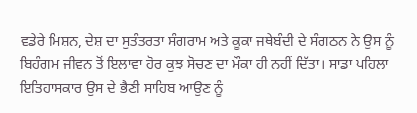ਵਡੇਰੇ ਮਿਸ਼ਨ, ਦੇਸ਼ ਦਾ ਸੁਤੰਤਰਤਾ ਸੰਗਰਾਮ ਅਤੇ ਕੂਕਾ ਜਥੇਬੰਦੀ ਦੇ ਸੰਗਠਨ ਨੇ ਉਸ ਨੂੰ ਬਿਹੰਗਮ ਜੀਵਨ ਤੋਂ ਇਲਾਵਾ ਹੋਰ ਕੁਝ ਸੋਚਣ ਦਾ ਮੌਕਾ ਹੀ ਨਹੀਂ ਦਿੱਤਾ। ਸਾਡਾ ਪਹਿਲਾ ਇਤਿਹਾਸਕਾਰ ਉਸ ਦੇ ਭੈਣੀ ਸਾਹਿਬ ਆਉਣ ਨੂੰ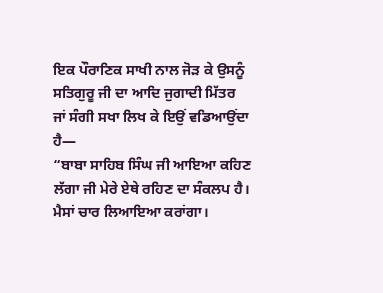ਇਕ ਪੌਰਾਣਿਕ ਸਾਖੀ ਨਾਲ ਜੋੜ ਕੇ ਉਸਨੂੰ ਸਤਿਗੁਰੂ ਜੀ ਦਾ ਆਦਿ ਜੁਗਾਦੀ ਮਿੱਤਰ ਜਾਂ ਸੰਗੀ ਸਖਾ ਲਿਖ ਕੇ ਇਉਂ ਵਡਿਆਉਂਦਾ ਹੈ—
“ਬਾਬਾ ਸਾਹਿਬ ਸਿੰਘ ਜੀ ਆਇਆ ਕਹਿਣ ਲੱਗਾ ਜੀ ਮੇਰੇ ਏਥੇ ਰਹਿਣ ਦਾ ਸੰਕਲਪ ਹੈ। ਮੈਸਾਂ ਚਾਰ ਲਿਆਇਆ ਕਰਾਂਗਾ।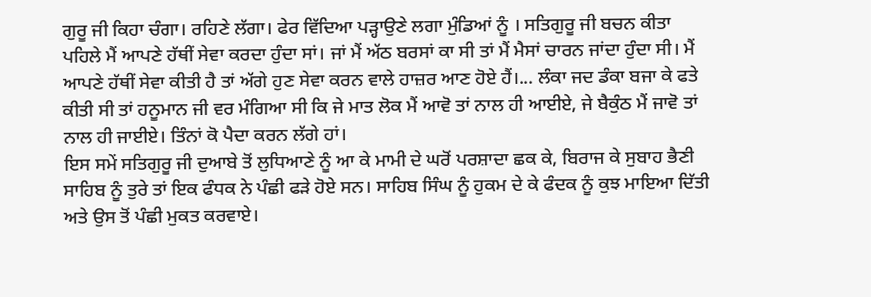ਗੁਰੂ ਜੀ ਕਿਹਾ ਚੰਗਾ। ਰਹਿਣੇ ਲੱਗਾ। ਫੇਰ ਵਿੱਦਿਆ ਪੜ੍ਹਾਉਣੇ ਲਗਾ ਮੁੰਡਿਆਂ ਨੂੰ । ਸਤਿਗੁਰੂ ਜੀ ਬਚਨ ਕੀਤਾ ਪਹਿਲੇ ਮੈਂ ਆਪਣੇ ਹੱਥੀਂ ਸੇਵਾ ਕਰਦਾ ਹੁੰਦਾ ਸਾਂ। ਜਾਂ ਮੈਂ ਅੱਠ ਬਰਸਾਂ ਕਾ ਸੀ ਤਾਂ ਮੈਂ ਮੈਸਾਂ ਚਾਰਨ ਜਾਂਦਾ ਹੁੰਦਾ ਸੀ। ਮੈਂ ਆਪਣੇ ਹੱਥੀਂ ਸੇਵਾ ਕੀਤੀ ਹੈ ਤਾਂ ਅੱਗੇ ਹੁਣ ਸੇਵਾ ਕਰਨ ਵਾਲੇ ਹਾਜ਼ਰ ਆਣ ਹੋਏ ਹੈਂ।... ਲੰਕਾ ਜਦ ਡੰਕਾ ਬਜਾ ਕੇ ਫਤੇ ਕੀਤੀ ਸੀ ਤਾਂ ਹਨੂਮਾਨ ਜੀ ਵਰ ਮੰਗਿਆ ਸੀ ਕਿ ਜੇ ਮਾਤ ਲੋਕ ਮੈਂ ਆਵੋ ਤਾਂ ਨਾਲ ਹੀ ਆਈਏ, ਜੇ ਬੈਕੁੰਠ ਮੈਂ ਜਾਵੋ ਤਾਂ ਨਾਲ ਹੀ ਜਾਈਏ। ਤਿੰਨਾਂ ਕੋ ਪੈਦਾ ਕਰਨ ਲੱਗੇ ਹਾਂ।
ਇਸ ਸਮੇਂ ਸਤਿਗੁਰੂ ਜੀ ਦੁਆਬੇ ਤੋਂ ਲੁਧਿਆਣੇ ਨੂੰ ਆ ਕੇ ਮਾਮੀ ਦੇ ਘਰੋਂ ਪਰਸ਼ਾਦਾ ਛਕ ਕੇ, ਬਿਰਾਜ ਕੇ ਸੁਬਾਹ ਭੈਣੀ ਸਾਹਿਬ ਨੂੰ ਤੁਰੇ ਤਾਂ ਇਕ ਫੰਧਕ ਨੇ ਪੰਛੀ ਫੜੇ ਹੋਏ ਸਨ। ਸਾਹਿਬ ਸਿੰਘ ਨੂੰ ਹੁਕਮ ਦੇ ਕੇ ਫੰਦਕ ਨੂੰ ਕੁਝ ਮਾਇਆ ਦਿੱਤੀ ਅਤੇ ਉਸ ਤੋਂ ਪੰਛੀ ਮੁਕਤ ਕਰਵਾਏ।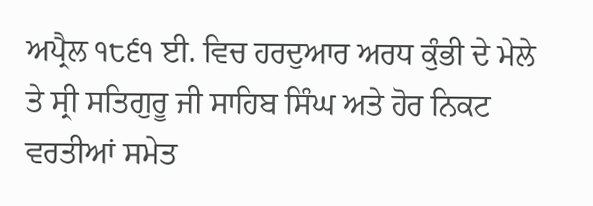ਅਪ੍ਰੈਲ ੧੮੬੧ ਈ. ਵਿਚ ਹਰਦੁਆਰ ਅਰਧ ਕੁੰਭੀ ਦੇ ਮੇਲੇ ਤੇ ਸ੍ਰੀ ਸਤਿਗੁਰੂ ਜੀ ਸਾਹਿਬ ਸਿੰਘ ਅਤੇ ਹੋਰ ਨਿਕਟ ਵਰਤੀਆਂ ਸਮੇਤ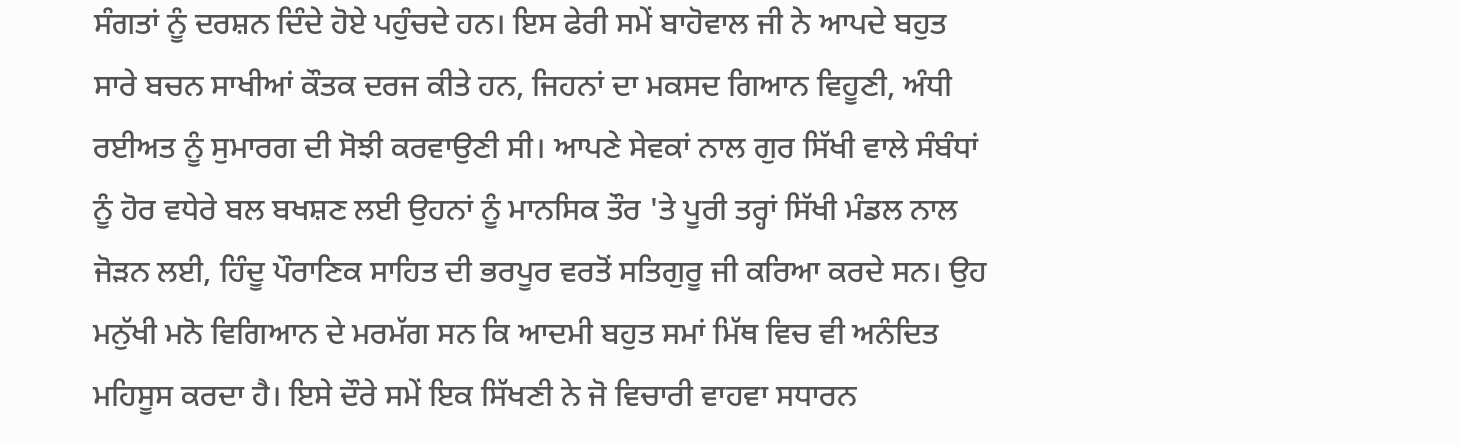ਸੰਗਤਾਂ ਨੂੰ ਦਰਸ਼ਨ ਦਿੰਦੇ ਹੋਏ ਪਹੁੰਚਦੇ ਹਨ। ਇਸ ਫੇਰੀ ਸਮੇਂ ਬਾਹੋਵਾਲ ਜੀ ਨੇ ਆਪਦੇ ਬਹੁਤ ਸਾਰੇ ਬਚਨ ਸਾਖੀਆਂ ਕੌਤਕ ਦਰਜ ਕੀਤੇ ਹਨ, ਜਿਹਨਾਂ ਦਾ ਮਕਸਦ ਗਿਆਨ ਵਿਹੂਣੀ, ਅੰਧੀ ਰਈਅਤ ਨੂੰ ਸੁਮਾਰਗ ਦੀ ਸੋਝੀ ਕਰਵਾਉਣੀ ਸੀ। ਆਪਣੇ ਸੇਵਕਾਂ ਨਾਲ ਗੁਰ ਸਿੱਖੀ ਵਾਲੇ ਸੰਬੰਧਾਂ ਨੂੰ ਹੋਰ ਵਧੇਰੇ ਬਲ ਬਖਸ਼ਣ ਲਈ ਉਹਨਾਂ ਨੂੰ ਮਾਨਸਿਕ ਤੌਰ 'ਤੇ ਪੂਰੀ ਤਰ੍ਹਾਂ ਸਿੱਖੀ ਮੰਡਲ ਨਾਲ ਜੋੜਨ ਲਈ, ਹਿੰਦੂ ਪੌਰਾਣਿਕ ਸਾਹਿਤ ਦੀ ਭਰਪੂਰ ਵਰਤੋਂ ਸਤਿਗੁਰੂ ਜੀ ਕਰਿਆ ਕਰਦੇ ਸਨ। ਉਹ ਮਨੁੱਖੀ ਮਨੋ ਵਿਗਿਆਨ ਦੇ ਮਰਮੱਗ ਸਨ ਕਿ ਆਦਮੀ ਬਹੁਤ ਸਮਾਂ ਮਿੱਥ ਵਿਚ ਵੀ ਅਨੰਦਿਤ ਮਹਿਸੂਸ ਕਰਦਾ ਹੈ। ਇਸੇ ਦੌਰੇ ਸਮੇਂ ਇਕ ਸਿੱਖਣੀ ਨੇ ਜੋ ਵਿਚਾਰੀ ਵਾਹਵਾ ਸਧਾਰਨ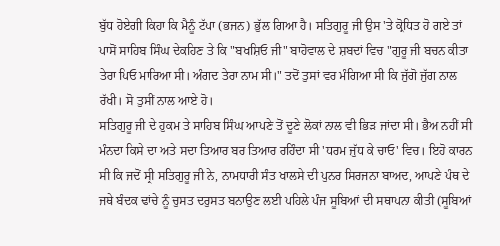ਬੁੱਧ ਹੋਏਗੀ ਕਿਹਾ ਕਿ ਮੈਨੂੰ ਟੱਪਾ (ਭਜਨ) ਭੁੱਲ ਗਿਆ ਹੈ। ਸਤਿਗੁਰੂ ਜੀ ਉਸ 'ਤੇ ਕ੍ਰੋਧਿਤ ਹੋ ਗਏ ਤਾਂ ਪਾਸੋਂ ਸਾਹਿਬ ਸਿੰਘ ਦੇਕਹਿਣ ਤੇ ਕਿ "ਬਖਸ਼ਿਓ ਜੀ" ਬਾਹੋਵਾਲ ਦੇ ਸ਼ਬਦਾਂ ਵਿਚ "ਗੁਰੂ ਜੀ ਬਚਨ ਕੀਤਾ ਤੇਰਾ ਪਿਓ ਮਾਰਿਆ ਸੀ। ਅੰਗਦ ਤੇਰਾ ਨਾਮ ਸੀ।" ਤਦੋਂ ਤੁਸਾਂ ਵਰ ਮੰਗਿਆ ਸੀ ਕਿ ਜੁੱਗੋ ਜੁੱਗ ਨਾਲ ਰੱਖੀ। ਸੋ ਤੁਸੀਂ ਨਾਲ ਆਏ ਹੋ।
ਸਤਿਗੁਰੂ ਜੀ ਦੇ ਹੁਕਮ ਤੇ ਸਾਹਿਬ ਸਿੰਘ ਆਪਣੇ ਤੋਂ ਦੂਣੇ ਲੋਕਾਂ ਨਾਲ ਵੀ ਭਿੜ ਜਾਂਦਾ ਸੀ। ਭੈਅ ਨਹੀਂ ਸੀ ਮੰਨਦਾ ਕਿਸੇ ਦਾ ਅਤੇ ਸਦਾ ਤਿਆਰ ਬਰ ਤਿਆਰ ਰਹਿੰਦਾ ਸੀ 'ਧਰਮ ਜੁੱਧ ਕੇ ਚਾਓ' ਵਿਚ। ਇਹੋ ਕਾਰਨ ਸੀ ਕਿ ਜਦੋਂ ਸ੍ਰੀ ਸਤਿਗੁਰੂ ਜੀ ਨੇ, ਨਾਮਧਾਰੀ ਸੰਤ ਖਾਲਸੇ ਦੀ ਪੁਨਰ ਸਿਰਜਨਾ ਬਾਅਦ, ਆਪਣੇ ਪੰਥ ਦੇ ਜਥੇ ਬੰਦਕ ਢਾਂਚੇ ਨੂੰ ਚੁਸਤ ਦਰੁਸਤ ਬਨਾਉਣ ਲਈ ਪਹਿਲੇ ਪੰਜ ਸੂਬਿਆਂ ਦੀ ਸਥਾਪਨਾ ਕੀਤੀ (ਸੂਬਿਆਂ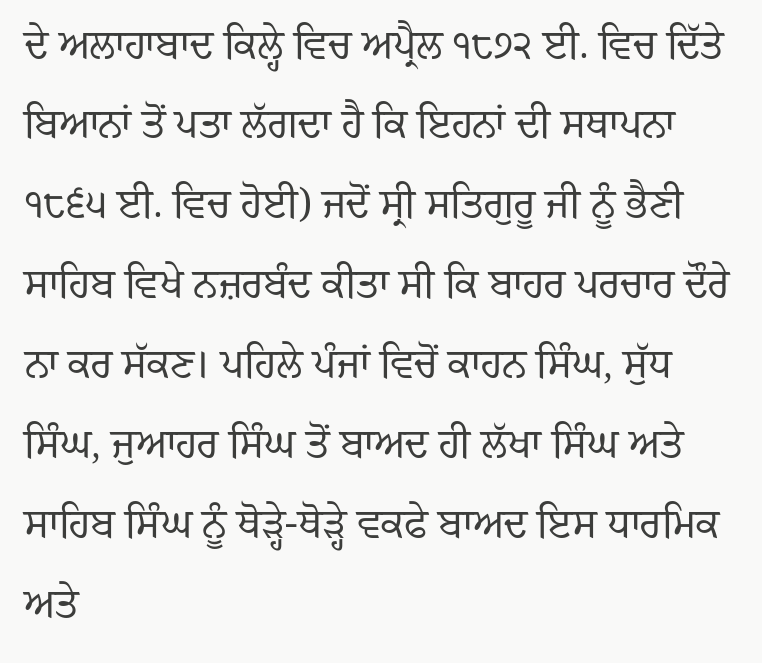ਦੇ ਅਲਾਹਾਬਾਦ ਕਿਲ੍ਹੇ ਵਿਚ ਅਪ੍ਰੈਲ ੧੮੭੨ ਈ. ਵਿਚ ਦਿੱਤੇ ਬਿਆਨਾਂ ਤੋਂ ਪਤਾ ਲੱਗਦਾ ਹੈ ਕਿ ਇਹਨਾਂ ਦੀ ਸਥਾਪਨਾ ੧੮੬੫ ਈ. ਵਿਚ ਹੋਈ) ਜਦੋਂ ਸ੍ਰੀ ਸਤਿਗੁਰੂ ਜੀ ਨੂੰ ਭੈਣੀ ਸਾਹਿਬ ਵਿਖੇ ਨਜ਼ਰਬੰਦ ਕੀਤਾ ਸੀ ਕਿ ਬਾਹਰ ਪਰਚਾਰ ਦੌਰੇ ਨਾ ਕਰ ਸੱਕਣ। ਪਹਿਲੇ ਪੰਜਾਂ ਵਿਚੋਂ ਕਾਹਨ ਸਿੰਘ, ਸੁੱਧ ਸਿੰਘ, ਜੁਆਹਰ ਸਿੰਘ ਤੋਂ ਬਾਅਦ ਹੀ ਲੱਖਾ ਸਿੰਘ ਅਤੇ ਸਾਹਿਬ ਸਿੰਘ ਨੂੰ ਥੋੜ੍ਹੇ-ਥੋੜ੍ਹੇ ਵਕਫੇ ਬਾਅਦ ਇਸ ਧਾਰਮਿਕ ਅਤੇ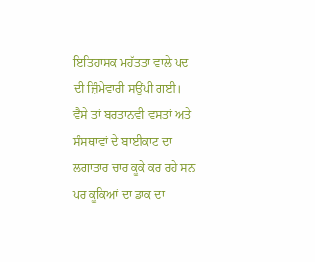ਇਤਿਹਾਸਕ ਮਹੱਤਤਾ ਵਾਲੇ ਪਦ ਦੀ ਜ਼ਿੰਮੇਵਾਰੀ ਸਉਂਪੀ ਗਈ।
ਵੈਸੇ ਤਾਂ ਬਰਤਾਨਵੀ ਵਸਤਾਂ ਅਤੇ ਸੰਸਥਾਵਾਂ ਦੇ ਬਾਈਕਾਟ ਦਾ ਲਗਾਤਾਰ ਚਾਰ ਕੂਕੇ ਕਰ ਰਹੇ ਸਨ ਪਰ ਕੂਕਿਆਂ ਦਾ ਡਾਕ ਦਾ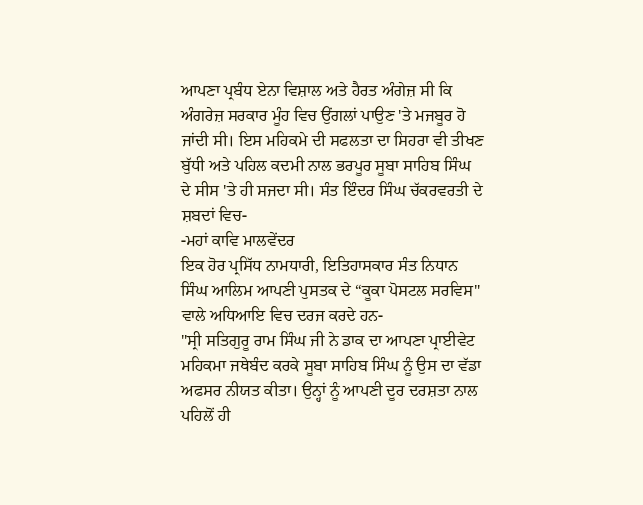ਆਪਣਾ ਪ੍ਰਬੰਧ ਏਨਾ ਵਿਸ਼ਾਲ ਅਤੇ ਹੈਰਤ ਅੰਗੇਜ਼ ਸੀ ਕਿ ਅੰਗਰੇਜ਼ ਸਰਕਾਰ ਮੂੰਹ ਵਿਚ ਉਂਗਲਾਂ ਪਾਉਣ 'ਤੇ ਮਜਬੂਰ ਹੋ ਜਾਂਦੀ ਸੀ। ਇਸ ਮਹਿਕਮੇ ਦੀ ਸਫਲਤਾ ਦਾ ਸਿਹਰਾ ਵੀ ਤੀਖਣ ਬੁੱਧੀ ਅਤੇ ਪਹਿਲ ਕਦਮੀ ਨਾਲ ਭਰਪੂਰ ਸੂਬਾ ਸਾਹਿਬ ਸਿੰਘ ਦੇ ਸੀਸ 'ਤੇ ਹੀ ਸਜਦਾ ਸੀ। ਸੰਤ ਇੰਦਰ ਸਿੰਘ ਚੱਕਰਵਰਤੀ ਦੇ ਸ਼ਬਦਾਂ ਵਿਚ-
-ਮਹਾਂ ਕਾਵਿ ਮਾਲਵੇਂਦਰ
ਇਕ ਹੋਰ ਪ੍ਰਸਿੱਧ ਨਾਮਧਾਰੀ, ਇਤਿਹਾਸਕਾਰ ਸੰਤ ਨਿਧਾਨ ਸਿੰਘ ਆਲਿਮ ਆਪਣੀ ਪੁਸਤਕ ਦੇ “ਕੂਕਾ ਪੋਸਟਲ ਸਰਵਿਸ" ਵਾਲੇ ਅਧਿਆਇ ਵਿਚ ਦਰਜ ਕਰਦੇ ਹਨ-
"ਸ੍ਰੀ ਸਤਿਗੁਰੂ ਰਾਮ ਸਿੰਘ ਜੀ ਨੇ ਡਾਕ ਦਾ ਆਪਣਾ ਪ੍ਰਾਈਵੇਟ ਮਹਿਕਮਾ ਜਥੇਬੰਦ ਕਰਕੇ ਸੂਬਾ ਸਾਹਿਬ ਸਿੰਘ ਨੂੰ ਉਸ ਦਾ ਵੱਡਾ ਅਫਸਰ ਨੀਯਤ ਕੀਤਾ। ਉਨ੍ਹਾਂ ਨੂੰ ਆਪਣੀ ਦੂਰ ਦਰਸ਼ਤਾ ਨਾਲ ਪਹਿਲੋਂ ਹੀ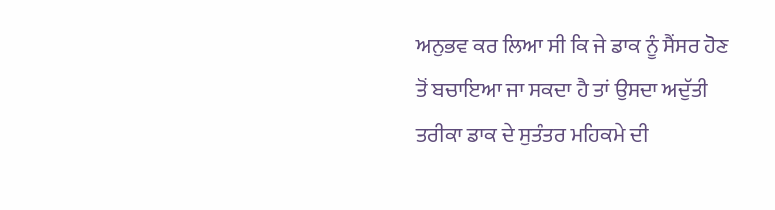ਅਨੁਭਵ ਕਰ ਲਿਆ ਸੀ ਕਿ ਜੇ ਡਾਕ ਨੂੰ ਸੈਂਸਰ ਹੋਣ ਤੋਂ ਬਚਾਇਆ ਜਾ ਸਕਦਾ ਹੈ ਤਾਂ ਉਸਦਾ ਅਦੁੱਤੀ ਤਰੀਕਾ ਡਾਕ ਦੇ ਸੁਤੰਤਰ ਮਹਿਕਮੇ ਦੀ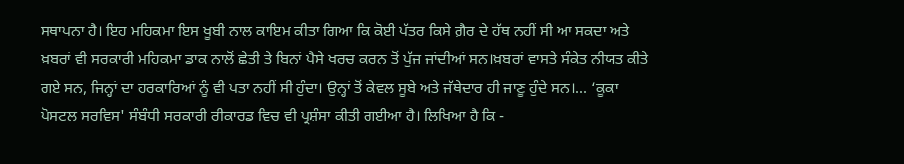ਸਥਾਪਨਾ ਹੈ। ਇਹ ਮਹਿਕਮਾ ਇਸ ਖੂਬੀ ਨਾਲ ਕਾਇਮ ਕੀਤਾ ਗਿਆ ਕਿ ਕੋਈ ਪੱਤਰ ਕਿਸੇ ਗ਼ੈਰ ਦੇ ਹੱਥ ਨਹੀਂ ਸੀ ਆ ਸਕਦਾ ਅਤੇ ਖ਼ਬਰਾਂ ਵੀ ਸਰਕਾਰੀ ਮਹਿਕਮਾ ਡਾਕ ਨਾਲੋਂ ਛੇਤੀ ਤੇ ਬਿਨਾਂ ਪੈਸੇ ਖਰਚ ਕਰਨ ਤੋਂ ਪੁੱਜ ਜਾਂਦੀਆਂ ਸਨ।ਖ਼ਬਰਾਂ ਵਾਸਤੇ ਸੰਕੇਤ ਨੀਯਤ ਕੀਤੇ ਗਏ ਸਨ, ਜਿਨ੍ਹਾਂ ਦਾ ਹਰਕਾਰਿਆਂ ਨੂੰ ਵੀ ਪਤਾ ਨਹੀਂ ਸੀ ਹੁੰਦਾ। ਉਨ੍ਹਾਂ ਤੋਂ ਕੇਵਲ ਸੂਬੇ ਅਤੇ ਜੱਥੇਦਾਰ ਹੀ ਜਾਣੂ ਹੁੰਦੇ ਸਨ।... ‘ਕੂਕਾ ਪੋਸਟਲ ਸਰਵਿਸ' ਸੰਬੰਧੀ ਸਰਕਾਰੀ ਰੀਕਾਰਡ ਵਿਚ ਵੀ ਪ੍ਰਸ਼ੰਸਾ ਕੀਤੀ ਗਈਆ ਹੈ। ਲਿਖਿਆ ਹੈ ਕਿ -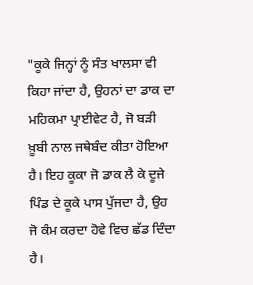"ਕੂਕੇ ਜਿਨ੍ਹਾਂ ਨੂੰ ਸੰਤ ਖਾਲਸਾ ਵੀ ਕਿਹਾ ਜਾਂਦਾ ਹੈ, ਉਹਨਾਂ ਦਾ ਡਾਕ ਦਾ ਮਹਿਕਮਾ ਪ੍ਰਾਈਵੇਟ ਹੈ, ਜੋ ਬੜੀ ਖ਼ੂਬੀ ਨਾਲ ਜਥੇਬੰਦ ਕੀਤਾ ਹੋਇਆ ਹੈ। ਇਹ ਕੂਕਾ ਜੋ ਡਾਕ ਲੈ ਕੇ ਦੂਜੇ ਪਿੰਡ ਦੇ ਕੂਕੇ ਪਾਸ ਪੁੱਜਦਾ ਹੈ, ਉਹ ਜੋ ਕੰਮ ਕਰਦਾ ਹੋਵੇ ਵਿਚ ਛੱਡ ਦਿੰਦਾ ਹੈ।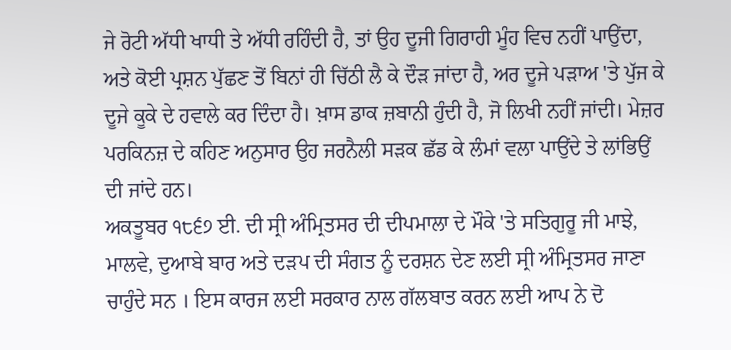ਜੇ ਰੋਟੀ ਅੱਧੀ ਖਾਧੀ ਤੇ ਅੱਧੀ ਰਹਿੰਦੀ ਹੈ, ਤਾਂ ਉਹ ਦੂਜੀ ਗਿਰਾਹੀ ਮੂੰਹ ਵਿਚ ਨਹੀਂ ਪਾਉਂਦਾ, ਅਤੇ ਕੋਈ ਪ੍ਰਸ਼ਨ ਪੁੱਛਣ ਤੋਂ ਬਿਨਾਂ ਹੀ ਚਿੱਠੀ ਲੈ ਕੇ ਦੌੜ ਜਾਂਦਾ ਹੈ, ਅਰ ਦੂਜੇ ਪੜਾਅ 'ਤੇ ਪੁੱਜ ਕੇ ਦੂਜੇ ਕੂਕੇ ਦੇ ਹਵਾਲੇ ਕਰ ਦਿੰਦਾ ਹੈ। ਖ਼ਾਸ ਡਾਕ ਜ਼ਬਾਨੀ ਹੁੰਦੀ ਹੈ, ਜੋ ਲਿਖੀ ਨਹੀਂ ਜਾਂਦੀ। ਮੇਜ਼ਰ ਪਰਕਿਨਜ਼ ਦੇ ਕਹਿਣ ਅਨੁਸਾਰ ਉਹ ਜਰਨੈਲੀ ਸੜਕ ਛੱਡ ਕੇ ਲੰਮਾਂ ਵਲਾ ਪਾਉਂਦੇ ਤੇ ਲਾਂਭਿਉਂ ਦੀ ਜਾਂਦੇ ਹਨ।
ਅਕਤੂਬਰ ੧੮੬੭ ਈ. ਦੀ ਸ੍ਰੀ ਅੰਮ੍ਰਿਤਸਰ ਦੀ ਦੀਪਮਾਲਾ ਦੇ ਮੌਕੇ 'ਤੇ ਸਤਿਗੁਰੂ ਜੀ ਮਾਝੇ, ਮਾਲਵੇ, ਦੁਆਬੇ ਬਾਰ ਅਤੇ ਦੜਪ ਦੀ ਸੰਗਤ ਨੂੰ ਦਰਸ਼ਨ ਦੇਣ ਲਈ ਸ੍ਰੀ ਅੰਮ੍ਰਿਤਸਰ ਜਾਣਾ ਚਾਹੁੰਦੇ ਸਨ । ਇਸ ਕਾਰਜ ਲਈ ਸਰਕਾਰ ਨਾਲ ਗੱਲਬਾਤ ਕਰਨ ਲਈ ਆਪ ਨੇ ਦੋ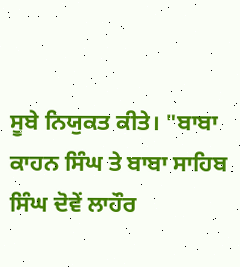ਸੂਬੇ ਨਿਯੁਕਤ ਕੀਤੇ। "ਬਾਬਾ ਕਾਹਨ ਸਿੰਘ ਤੇ ਬਾਬਾ ਸਾਹਿਬ ਸਿੰਘ ਦੋਵੇਂ ਲਾਹੌਰ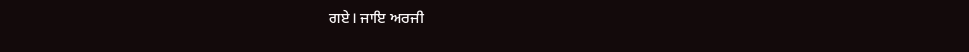ਗਏ। ਜਾਇ ਅਰਜੀ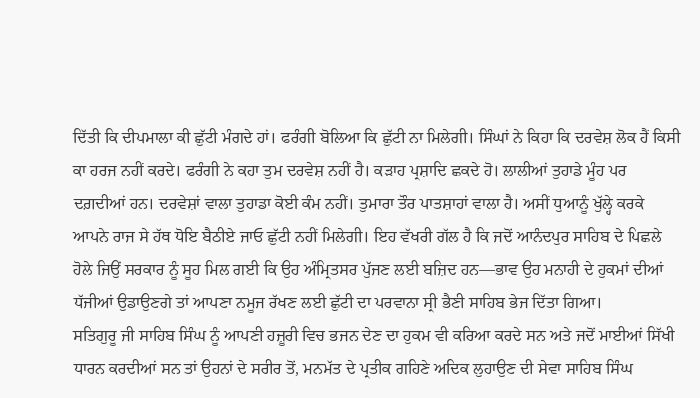ਦਿੱਤੀ ਕਿ ਦੀਪਮਾਲਾ ਕੀ ਛੁੱਟੀ ਮੰਗਦੇ ਹਾਂ। ਫਰੰਗੀ ਬੋਲਿਆ ਕਿ ਛੁੱਟੀ ਨਾ ਮਿਲੇਗੀ। ਸਿੰਘਾਂ ਨੇ ਕਿਹਾ ਕਿ ਦਰਵੇਸ਼ ਲੋਕ ਹੈਂ ਕਿਸੀ ਕਾ ਹਰਜ ਨਹੀਂ ਕਰਦੇ। ਫਰੰਗੀ ਨੇ ਕਹਾ ਤੁਮ ਦਰਵੇਸ਼ ਨਹੀਂ ਹੈ। ਕੜਾਹ ਪ੍ਰਸ਼ਾਦਿ ਛਕਦੇ ਹੋ। ਲਾਲੀਆਂ ਤੁਹਾਡੇ ਮੂੰਹ ਪਰ ਦਗ਼ਦੀਆਂ ਹਨ। ਦਰਵੇਸ਼ਾਂ ਵਾਲਾ ਤੁਹਾਡਾ ਕੋਈ ਕੰਮ ਨਹੀਂ। ਤੁਮਾਰਾ ਤੌਰ ਪਾਤਸ਼ਾਹਾਂ ਵਾਲਾ ਹੈ। ਅਸੀਂ ਧੁਆਨੂੰ ਖੁੱਲ੍ਹੇ ਕਰਕੇ ਆਪਨੇ ਰਾਜ ਸੇ ਹੱਥ ਧੋਇ ਬੈਠੀਏ ਜਾਓ ਛੁੱਟੀ ਨਹੀਂ ਮਿਲੇਗੀ। ਇਹ ਵੱਖਰੀ ਗੱਲ ਹੈ ਕਿ ਜਦੋਂ ਆਨੰਦਪੁਰ ਸਾਹਿਬ ਦੇ ਪਿਛਲੇ ਹੋਲੇ ਜਿਉਂ ਸਰਕਾਰ ਨੂੰ ਸੂਹ ਮਿਲ ਗਈ ਕਿ ਉਹ ਅੰਮ੍ਰਿਤਸਰ ਪੁੱਜਣ ਲਈ ਬਜ਼ਿਦ ਹਨ—ਭਾਵ ਉਹ ਮਨਾਹੀ ਦੇ ਹੁਕਮਾਂ ਦੀਆਂ ਧੱਜੀਆਂ ਉਡਾਉਣਗੇ ਤਾਂ ਆਪਣਾ ਨਮੂਜ ਰੱਖਣ ਲਈ ਛੁੱਟੀ ਦਾ ਪਰਵਾਨਾ ਸ੍ਰੀ ਭੈਣੀ ਸਾਹਿਬ ਭੇਜ ਦਿੱਤਾ ਗਿਆ।
ਸਤਿਗੁਰੂ ਜੀ ਸਾਹਿਬ ਸਿੰਘ ਨੂੰ ਆਪਣੀ ਹਜ਼ੂਰੀ ਵਿਚ ਭਜਨ ਦੇਣ ਦਾ ਹੁਕਮ ਵੀ ਕਰਿਆ ਕਰਦੇ ਸਨ ਅਤੇ ਜਦੋਂ ਮਾਈਆਂ ਸਿੱਖੀ ਧਾਰਨ ਕਰਦੀਆਂ ਸਨ ਤਾਂ ਉਹਨਾਂ ਦੇ ਸਰੀਰ ਤੋਂ, ਮਨਮੱਤ ਦੇ ਪ੍ਰਤੀਕ ਗਹਿਣੇ ਅਦਿਕ ਲੁਹਾਉਣ ਦੀ ਸੇਵਾ ਸਾਹਿਬ ਸਿੰਘ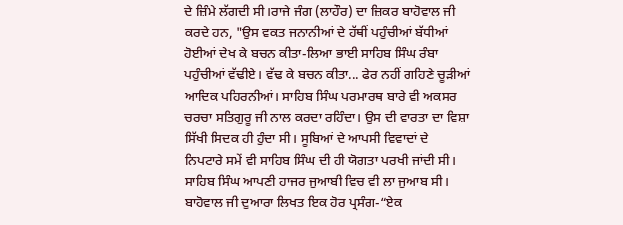ਦੇ ਜ਼ਿੰਮੇ ਲੱਗਦੀ ਸੀ।ਰਾਜੇ ਜੰਗ (ਲਾਹੌਰ) ਦਾ ਜ਼ਿਕਰ ਬਾਹੋਵਾਲ ਜੀ ਕਰਦੇ ਹਨ, "ਉਸ ਵਕਤ ਜਨਾਨੀਆਂ ਦੇ ਹੱਥੀਂ ਪਹੁੰਚੀਆਂ ਬੱਧੀਆਂ ਹੋਈਆਂ ਦੇਖ ਕੇ ਬਚਨ ਕੀਤਾ-ਲਿਆ ਭਾਈ ਸਾਹਿਬ ਸਿੰਘ ਰੰਬਾ ਪਹੁੰਚੀਆਂ ਵੱਢੀਏ। ਵੱਢ ਕੇ ਬਚਨ ਕੀਤਾ... ਫੇਰ ਨਹੀਂ ਗਹਿਣੇ ਚੂੜੀਆਂ ਆਦਿਕ ਪਹਿਰਨੀਆਂ। ਸਾਹਿਬ ਸਿੰਘ ਪਰਮਾਰਥ ਬਾਰੇ ਵੀ ਅਕਸਰ ਚਰਚਾ ਸਤਿਗੁਰੂ ਜੀ ਨਾਲ ਕਰਦਾ ਰਹਿੰਦਾ। ਉਸ ਦੀ ਵਾਰਤਾ ਦਾ ਵਿਸ਼ਾ ਸਿੱਖੀ ਸਿਦਕ ਹੀ ਹੁੰਦਾ ਸੀ। ਸੂਬਿਆਂ ਦੇ ਆਪਸੀ ਵਿਵਾਦਾਂ ਦੇ ਨਿਪਟਾਰੇ ਸਮੇਂ ਵੀ ਸਾਹਿਬ ਸਿੰਘ ਦੀ ਹੀ ਯੋਗਤਾ ਪਰਖੀ ਜਾਂਦੀ ਸੀ। ਸਾਹਿਬ ਸਿੰਘ ਆਪਣੀ ਹਾਜਰ ਜੁਆਬੀ ਵਿਚ ਵੀ ਲਾ ਜੁਆਬ ਸੀ। ਬਾਹੋਵਾਲ ਜੀ ਦੁਆਰਾ ਲਿਖਤ ਇਕ ਹੋਰ ਪ੍ਰਸੰਗ-“ਏਕ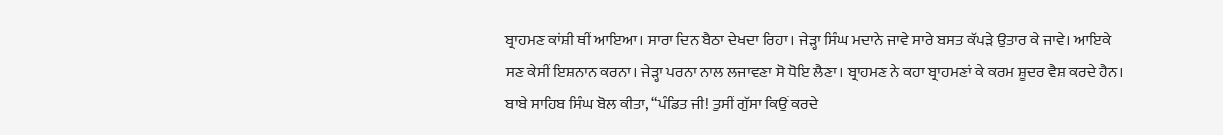ਬ੍ਰਾਹਮਣ ਕਾਂਸ਼ੀ ਥੀਂ ਆਇਆ। ਸਾਰਾ ਦਿਨ ਬੈਠਾ ਦੇਖਦਾ ਰਿਹਾ। ਜੇੜ੍ਹਾ ਸਿੰਘ ਮਦਾਨੇ ਜਾਵੇ ਸਾਰੇ ਬਸਤ ਕੱਪੜੇ ਉਤਾਰ ਕੇ ਜਾਵੇ। ਆਇਕੇ ਸਣ ਕੇਸੀਂ ਇਸ਼ਨਾਨ ਕਰਨਾ। ਜੇੜ੍ਹਾ ਪਰਨਾ ਨਾਲ ਲਜਾਵਣਾ ਸੋ ਧੋਇ ਲੈਣਾ। ਬ੍ਰਾਹਮਣ ਨੇ ਕਹਾ ਬ੍ਰਾਹਮਣਾਂ ਕੇ ਕਰਮ ਸ਼ੂਦਰ ਵੈਸ਼ ਕਰਦੇ ਹੈਨ। ਬਾਬੇ ਸਾਹਿਬ ਸਿੰਘ ਬੋਲ ਕੀਤਾ, “ਪੰਡਿਤ ਜੀ! ਤੁਸੀਂ ਗੁੱਸਾ ਕਿਉਂ ਕਰਦੇ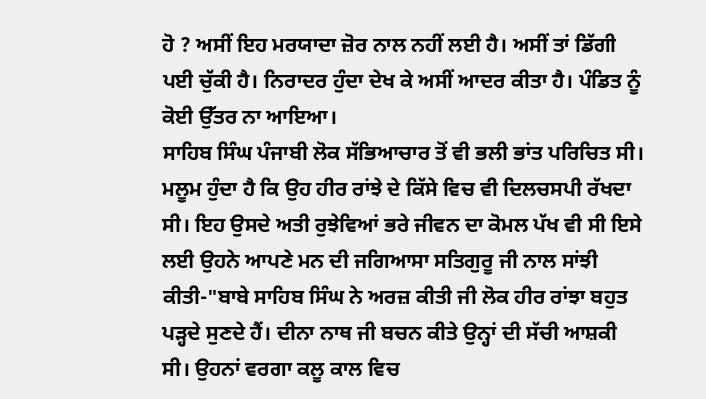ਹੋ ? ਅਸੀਂ ਇਹ ਮਰਯਾਦਾ ਜ਼ੋਰ ਨਾਲ ਨਹੀਂ ਲਈ ਹੈ। ਅਸੀਂ ਤਾਂ ਡਿੱਗੀ ਪਈ ਚੁੱਕੀ ਹੈ। ਨਿਰਾਦਰ ਹੁੰਦਾ ਦੇਖ ਕੇ ਅਸੀਂ ਆਦਰ ਕੀਤਾ ਹੈ। ਪੰਡਿਤ ਨੂੰ ਕੋਈ ਉੱਤਰ ਨਾ ਆਇਆ।
ਸਾਹਿਬ ਸਿੰਘ ਪੰਜਾਬੀ ਲੋਕ ਸੱਭਿਆਚਾਰ ਤੋਂ ਵੀ ਭਲੀ ਭਾਂਤ ਪਰਿਚਿਤ ਸੀ। ਮਲੂਮ ਹੁੰਦਾ ਹੈ ਕਿ ਉਹ ਹੀਰ ਰਾਂਝੇ ਦੇ ਕਿੱਸੇ ਵਿਚ ਵੀ ਦਿਲਚਸਪੀ ਰੱਖਦਾ ਸੀ। ਇਹ ਉਸਦੇ ਅਤੀ ਰੁਝੇਵਿਆਂ ਭਰੇ ਜੀਵਨ ਦਾ ਕੋਮਲ ਪੱਖ ਵੀ ਸੀ ਇਸੇ ਲਈ ਉਹਨੇ ਆਪਣੇ ਮਨ ਦੀ ਜਗਿਆਸਾ ਸਤਿਗੁਰੂ ਜੀ ਨਾਲ ਸਾਂਝੀ ਕੀਤੀ-"ਬਾਬੇ ਸਾਹਿਬ ਸਿੰਘ ਨੇ ਅਰਜ਼ ਕੀਤੀ ਜੀ ਲੋਕ ਹੀਰ ਰਾਂਝਾ ਬਹੁਤ ਪੜ੍ਹਦੇ ਸੁਣਦੇ ਹੈਂ। ਦੀਨਾ ਨਾਥ ਜੀ ਬਚਨ ਕੀਤੇ ਉਨ੍ਹਾਂ ਦੀ ਸੱਚੀ ਆਸ਼ਕੀ ਸੀ। ਉਹਨਾਂ ਵਰਗਾ ਕਲੂ ਕਾਲ ਵਿਚ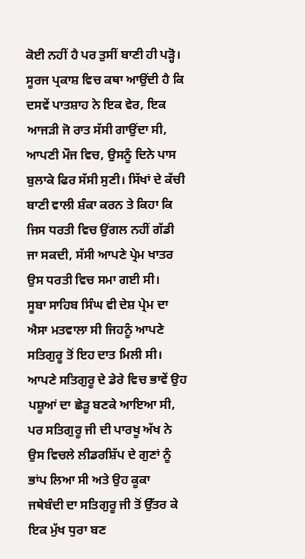ਕੋਈ ਨਹੀਂ ਹੈ ਪਰ ਤੁਸੀਂ ਬਾਣੀ ਹੀ ਪੜ੍ਹੋ। ਸੂਰਜ ਪ੍ਰਕਾਸ਼ ਵਿਚ ਕਥਾ ਆਉਂਦੀ ਹੈ ਕਿ ਦਸਵੇਂ ਪਾਤਸ਼ਾਹ ਨੇ ਇਕ ਵੇਰ, ਇਕ ਆਜੜੀ ਜੋ ਰਾਤ ਸੱਸੀ ਗਾਉਂਦਾ ਸੀ, ਆਪਣੀ ਮੌਜ ਵਿਚ, ਉਸਨੂੰ ਦਿਨੇ ਪਾਸ ਬੁਲਾਕੇ ਫਿਰ ਸੱਸੀ ਸੁਣੀ। ਸਿੱਖਾਂ ਦੇ ਕੱਚੀ ਬਾਣੀ ਵਾਲੀ ਸ਼ੰਕਾ ਕਰਨ ਤੇ ਕਿਹਾ ਕਿ ਜਿਸ ਧਰਤੀ ਵਿਚ ਉਂਗਲ ਨਹੀਂ ਗੱਡੀ ਜਾ ਸਕਦੀ, ਸੱਸੀ ਆਪਣੇ ਪ੍ਰੇਮ ਖਾਤਰ ਉਸ ਧਰਤੀ ਵਿਚ ਸਮਾ ਗਈ ਸੀ।
ਸੂਬਾ ਸਾਹਿਬ ਸਿੰਘ ਵੀ ਦੇਸ਼ ਪ੍ਰੇਮ ਦਾ ਐਸਾ ਮਤਵਾਲਾ ਸੀ ਜਿਹਨੂੰ ਆਪਣੇ ਸਤਿਗੁਰੂ ਤੋਂ ਇਹ ਦਾਤ ਮਿਲੀ ਸੀ। ਆਪਣੇ ਸਤਿਗੁਰੂ ਦੇ ਡੇਰੇ ਵਿਚ ਭਾਵੇਂ ਉਹ ਪਸ਼ੂਆਂ ਦਾ ਛੇੜੂ ਬਣਕੇ ਆਇਆ ਸੀ, ਪਰ ਸਤਿਗੁਰੂ ਜੀ ਦੀ ਪਾਰਖੂ ਅੱਖ ਨੇ ਉਸ ਵਿਚਲੇ ਲੀਡਰਸ਼ਿੱਪ ਦੇ ਗੁਣਾਂ ਨੂੰ ਭਾਂਪ ਲਿਆ ਸੀ ਅਤੇ ਉਹ ਕੂਕਾ ਜਥੇਬੰਦੀ ਦਾ ਸਤਿਗੁਰੂ ਜੀ ਤੋਂ ਉੱਤਰ ਕੇ ਇਕ ਮੁੱਖ ਧੁਰਾ ਬਣ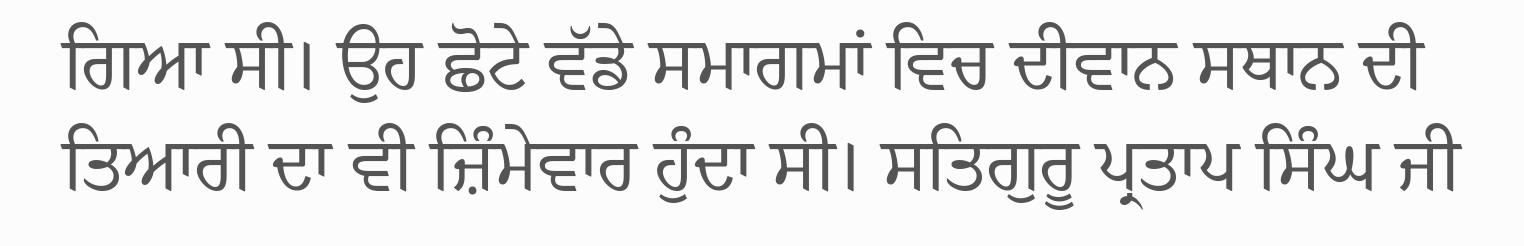ਗਿਆ ਸੀ। ਉਹ ਛੋਟੇ ਵੱਡੇ ਸਮਾਗਮਾਂ ਵਿਚ ਦੀਵਾਨ ਸਥਾਨ ਦੀ ਤਿਆਰੀ ਦਾ ਵੀ ਜ਼ਿੰਮੇਵਾਰ ਹੁੰਦਾ ਸੀ। ਸਤਿਗੁਰੂ ਪ੍ਰਤਾਪ ਸਿੰਘ ਜੀ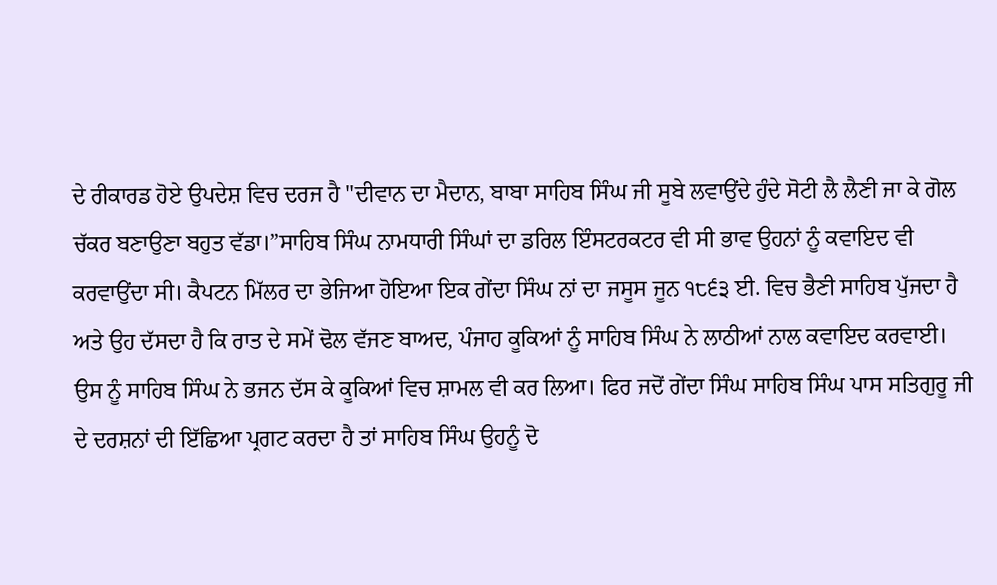ਦੇ ਰੀਕਾਰਡ ਹੋਏ ਉਪਦੇਸ਼ ਵਿਚ ਦਰਜ ਹੈ "ਦੀਵਾਨ ਦਾ ਮੈਦਾਨ, ਬਾਬਾ ਸਾਹਿਬ ਸਿੰਘ ਜੀ ਸੂਬੇ ਲਵਾਉਂਦੇ ਹੁੰਦੇ ਸੋਟੀ ਲੈ ਲੈਣੀ ਜਾ ਕੇ ਗੋਲ ਚੱਕਰ ਬਣਾਉਣਾ ਬਹੁਤ ਵੱਡਾ।”ਸਾਹਿਬ ਸਿੰਘ ਨਾਮਧਾਰੀ ਸਿੰਘਾਂ ਦਾ ਡਰਿਲ ਇੰਸਟਰਕਟਰ ਵੀ ਸੀ ਭਾਵ ਉਹਨਾਂ ਨੂੰ ਕਵਾਇਦ ਵੀ ਕਰਵਾਉਂਦਾ ਸੀ। ਕੈਪਟਨ ਮਿੱਲਰ ਦਾ ਭੇਜਿਆ ਹੋਇਆ ਇਕ ਗੇਂਦਾ ਸਿੰਘ ਨਾਂ ਦਾ ਜਸੂਸ ਜੂਨ ੧੮੬੩ ਈ. ਵਿਚ ਭੈਣੀ ਸਾਹਿਬ ਪੁੱਜਦਾ ਹੈ ਅਤੇ ਉਹ ਦੱਸਦਾ ਹੈ ਕਿ ਰਾਤ ਦੇ ਸਮੇਂ ਢੋਲ ਵੱਜਣ ਬਾਅਦ, ਪੰਜਾਹ ਕੂਕਿਆਂ ਨੂੰ ਸਾਹਿਬ ਸਿੰਘ ਨੇ ਲਾਠੀਆਂ ਨਾਲ ਕਵਾਇਦ ਕਰਵਾਈ। ਉਸ ਨੂੰ ਸਾਹਿਬ ਸਿੰਘ ਨੇ ਭਜਨ ਦੱਸ ਕੇ ਕੂਕਿਆਂ ਵਿਚ ਸ਼ਾਮਲ ਵੀ ਕਰ ਲਿਆ। ਫਿਰ ਜਦੋਂ ਗੇਂਦਾ ਸਿੰਘ ਸਾਹਿਬ ਸਿੰਘ ਪਾਸ ਸਤਿਗੁਰੂ ਜੀ ਦੇ ਦਰਸ਼ਨਾਂ ਦੀ ਇੱਛਿਆ ਪ੍ਰਗਟ ਕਰਦਾ ਹੈ ਤਾਂ ਸਾਹਿਬ ਸਿੰਘ ਉਹਨੂੰ ਦੋ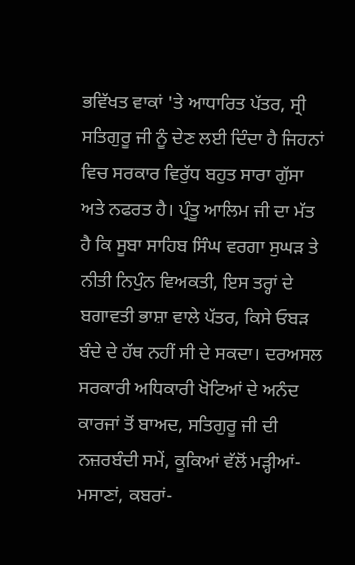ਭਵਿੱਖਤ ਵਾਕਾਂ 'ਤੇ ਆਧਾਰਿਤ ਪੱਤਰ, ਸ੍ਰੀ ਸਤਿਗੁਰੂ ਜੀ ਨੂੰ ਦੇਣ ਲਈ ਦਿੰਦਾ ਹੈ ਜਿਹਨਾਂ ਵਿਚ ਸਰਕਾਰ ਵਿਰੁੱਧ ਬਹੁਤ ਸਾਰਾ ਗੁੱਸਾ ਅਤੇ ਨਫਰਤ ਹੈ। ਪ੍ਰੰਤੂ ਆਲਿਮ ਜੀ ਦਾ ਮੱਤ ਹੈ ਕਿ ਸੂਬਾ ਸਾਹਿਬ ਸਿੰਘ ਵਰਗਾ ਸੁਘੜ ਤੇ ਨੀਤੀ ਨਿਪੁੰਨ ਵਿਅਕਤੀ, ਇਸ ਤਰ੍ਹਾਂ ਦੇ ਬਗਾਵਤੀ ਭਾਸ਼ਾ ਵਾਲੇ ਪੱਤਰ, ਕਿਸੇ ਓਬੜ ਬੰਦੇ ਦੇ ਹੱਥ ਨਹੀਂ ਸੀ ਦੇ ਸਕਦਾ। ਦਰਅਸਲ ਸਰਕਾਰੀ ਅਧਿਕਾਰੀ ਖੋਟਿਆਂ ਦੇ ਅਨੰਦ ਕਾਰਜਾਂ ਤੋਂ ਬਾਅਦ, ਸਤਿਗੁਰੂ ਜੀ ਦੀ ਨਜ਼ਰਬੰਦੀ ਸਮੇਂ, ਕੂਕਿਆਂ ਵੱਲੋਂ ਮੜ੍ਹੀਆਂ-ਮਸਾਣਾਂ, ਕਬਰਾਂ-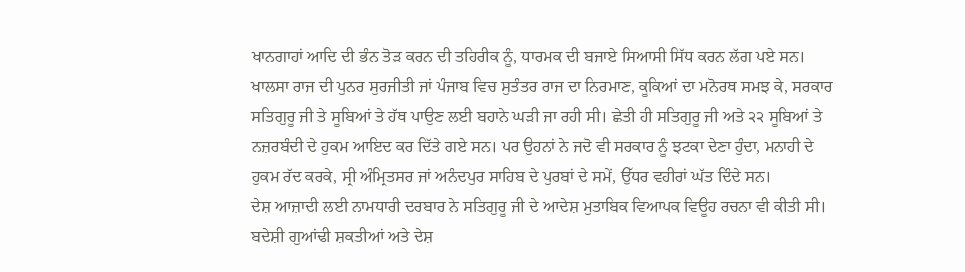ਖਾਨਗਾਹਾਂ ਆਦਿ ਦੀ ਭੰਨ ਤੋੜ ਕਰਨ ਦੀ ਤਹਿਰੀਕ ਨੂੰ, ਧਾਰਮਕ ਦੀ ਬਜਾਏ ਸਿਆਸੀ ਸਿੱਧ ਕਰਨ ਲੱਗ ਪਏ ਸਨ।
ਖਾਲਸਾ ਰਾਜ ਦੀ ਪੁਨਰ ਸੁਰਜੀਤੀ ਜਾਂ ਪੰਜਾਬ ਵਿਚ ਸੁਤੰਤਰ ਰਾਜ ਦਾ ਨਿਰਮਾਣ, ਕੂਕਿਆਂ ਦਾ ਮਨੋਰਥ ਸਮਝ ਕੇ, ਸਰਕਾਰ ਸਤਿਗੁਰੂ ਜੀ ਤੇ ਸੂਬਿਆਂ ਤੇ ਹੱਥ ਪਾਉਣ ਲਈ ਬਹਾਨੇ ਘੜੀ ਜਾ ਰਹੀ ਸੀ। ਛੇਤੀ ਹੀ ਸਤਿਗੁਰੂ ਜੀ ਅਤੇ ੨੨ ਸੂਬਿਆਂ ਤੇ ਨਜ਼ਰਬੰਦੀ ਦੇ ਹੁਕਮ ਆਇਦ ਕਰ ਦਿੱਤੇ ਗਏ ਸਨ। ਪਰ ਉਹਨਾਂ ਨੇ ਜਦੋ ਵੀ ਸਰਕਾਰ ਨੂੰ ਝਟਕਾ ਦੇਣਾ ਹੁੰਦਾ, ਮਨਾਹੀ ਦੇ ਹੁਕਮ ਰੱਦ ਕਰਕੇ, ਸ੍ਰੀ ਅੰਮ੍ਰਿਤਸਰ ਜਾਂ ਅਨੰਦਪੁਰ ਸਾਹਿਬ ਦੇ ਪੁਰਬਾਂ ਦੇ ਸਮੇਂ, ਉੱਧਰ ਵਹੀਰਾਂ ਘੱਤ ਦਿੰਦੇ ਸਨ।
ਦੇਸ਼ ਆਜ਼ਾਦੀ ਲਈ ਨਾਮਧਾਰੀ ਦਰਬਾਰ ਨੇ ਸਤਿਗੁਰੂ ਜੀ ਦੇ ਆਦੇਸ਼ ਮੁਤਾਬਿਕ ਵਿਆਪਕ ਵਿਊਹ ਰਚਨਾ ਵੀ ਕੀਤੀ ਸੀ। ਬਦੇਸ਼ੀ ਗੁਆਂਢੀ ਸ਼ਕਤੀਆਂ ਅਤੇ ਦੇਸ਼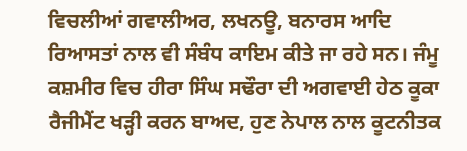ਵਿਚਲੀਆਂ ਗਵਾਲੀਅਰ, ਲਖਨਊ, ਬਨਾਰਸ ਆਦਿ ਰਿਆਸਤਾਂ ਨਾਲ ਵੀ ਸੰਬੰਧ ਕਾਇਮ ਕੀਤੇ ਜਾ ਰਹੇ ਸਨ। ਜੰਮੂ ਕਸ਼ਮੀਰ ਵਿਚ ਹੀਰਾ ਸਿੰਘ ਸਢੌਰਾ ਦੀ ਅਗਵਾਈ ਹੇਠ ਕੂਕਾ ਰੈਜੀਮੈਂਟ ਖੜ੍ਹੀ ਕਰਨ ਬਾਅਦ, ਹੁਣ ਨੇਪਾਲ ਨਾਲ ਕੂਟਨੀਤਕ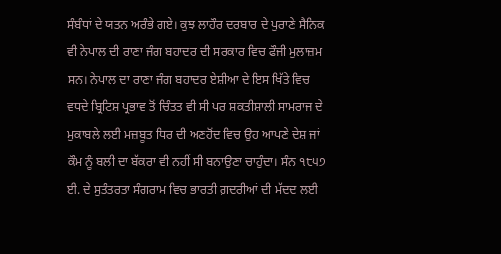ਸੰਬੰਧਾਂ ਦੇ ਯਤਨ ਅਰੰਭੇ ਗਏ। ਕੁਝ ਲਾਹੌਰ ਦਰਬਾਰ ਦੇ ਪੁਰਾਣੇ ਸੈਨਿਕ ਵੀ ਨੇਪਾਲ ਦੀ ਰਾਣਾ ਜੰਗ ਬਹਾਦਰ ਦੀ ਸਰਕਾਰ ਵਿਚ ਫੌਜੀ ਮੁਲਾਜ਼ਮ ਸਨ। ਨੇਪਾਲ ਦਾ ਰਾਣਾ ਜੰਗ ਬਹਾਦਰ ਏਸ਼ੀਆ ਦੇ ਇਸ ਖਿੱਤੇ ਵਿਚ ਵਧਦੇ ਬ੍ਰਿਟਿਸ਼ ਪ੍ਰਭਾਵ ਤੋਂ ਚਿੰਤਤ ਵੀ ਸੀ ਪਰ ਸ਼ਕਤੀਸ਼ਾਲੀ ਸਾਮਰਾਜ ਦੇ ਮੁਕਾਬਲੇ ਲਈ ਮਜ਼ਬੂਤ ਧਿਰ ਦੀ ਅਣਹੋਂਦ ਵਿਚ ਉਹ ਆਪਣੇ ਦੇਸ਼ ਜਾਂ ਕੌਮ ਨੂੰ ਬਲੀ ਦਾ ਬੱਕਰਾ ਵੀ ਨਹੀਂ ਸੀ ਬਨਾਉਣਾ ਚਾਹੁੰਦਾ। ਸੰਨ ੧੮੫੭ ਈ. ਦੇ ਸੁਤੰਤਰਤਾ ਸੰਗਰਾਮ ਵਿਚ ਭਾਰਤੀ ਗ਼ਦਰੀਆਂ ਦੀ ਮੱਦਦ ਲਈ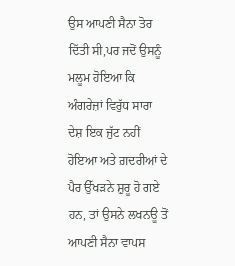ਉਸ ਆਪਣੀ ਸੈਨਾ ਤੋਰ ਦਿੱਤੀ ਸੀ,ਪਰ ਜਦੋਂ ਉਸਨੂੰ ਮਲੂਮ ਹੋਇਆ ਕਿ ਅੰਗਰੇਜ਼ਾਂ ਵਿਰੁੱਧ ਸਾਰਾ ਦੇਸ਼ ਇਕ ਜੁੱਟ ਨਹੀਂ ਹੋਇਆ ਅਤੇ ਗ਼ਦਰੀਆਂ ਦੇ ਪੈਰ ਉੱਖੜਨੇ ਸ਼ੁਰੂ ਹੋ ਗਏ ਹਨ, ਤਾਂ ਉਸਨੇ ਲਖਨਊ ਤੋਂ ਆਪਣੀ ਸੈਨਾ ਵਾਪਸ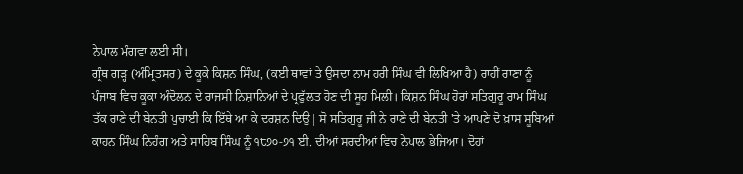ਨੇਪਾਲ ਮੰਗਵਾ ਲਈ ਸੀ।
ਗ੍ਰੰਥ ਗੜ੍ਹ (ਅੰਮ੍ਰਿਤਸਰ) ਦੇ ਕੂਕੇ ਕਿਸ਼ਨ ਸਿੰਘ, (ਕਈ ਥਾਵਾਂ ਤੇ ਉਸਦਾ ਨਾਮ ਹਰੀ ਸਿੰਘ ਵੀ ਲਿਖਿਆ ਹੈ) ਰਾਹੀਂ ਰਾਣਾ ਨੂੰ ਪੰਜਾਬ ਵਿਚ ਕੂਕਾ ਅੰਦੋਲਨ ਦੇ ਰਾਜਸੀ ਨਿਸ਼ਾਨਿਆਂ ਦੇ ਪ੍ਰਫੁੱਲਤ ਹੋਣ ਦੀ ਸੂਹ ਮਿਲੀ। ਕਿਸ਼ਨ ਸਿੰਘ ਹੋਰਾਂ ਸਤਿਗੁਰੂ ਰਾਮ ਸਿੰਘ ਤੱਕ ਰਾਣੇ ਦੀ ਬੇਨਤੀ ਪੁਚਾਈ ਕਿ ਇੱਥੇ ਆ ਕੇ ਦਰਸ਼ਨ ਦਿਉ| ਸੋ ਸਤਿਗੁਰੂ ਜੀ ਨੇ ਰਾਣੇ ਦੀ ਬੇਨਤੀ 'ਤੇ ਆਪਣੇ ਦੋ ਖ਼ਾਸ ਸੂਬਿਆਂ ਕਾਹਨ ਸਿੰਘ ਨਿਹੰਗ ਅਤੇ ਸਾਹਿਬ ਸਿੰਘ ਨੂੰ ੧੮੭੦-੭੧ ਈ. ਦੀਆਂ ਸਰਦੀਆਂ ਵਿਚ ਨੇਪਾਲ ਭੇਜਿਆ। ਦੋਹਾਂ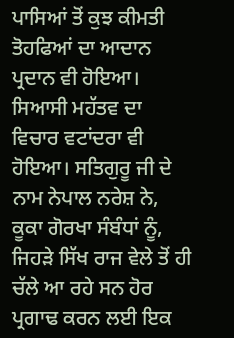ਪਾਸਿਆਂ ਤੋਂ ਕੁਝ ਕੀਮਤੀ ਤੋਹਫਿਆਂ ਦਾ ਆਦਾਨ ਪ੍ਰਦਾਨ ਵੀ ਹੋਇਆ। ਸਿਆਸੀ ਮਹੱਤਵ ਦਾ ਵਿਚਾਰ ਵਟਾਂਦਰਾ ਵੀ ਹੋਇਆ। ਸਤਿਗੁਰੂ ਜੀ ਦੇ ਨਾਮ ਨੇਪਾਲ ਨਰੇਸ਼ ਨੇ, ਕੂਕਾ ਗੋਰਖਾ ਸੰਬੰਧਾਂ ਨੂੰ, ਜਿਹੜੇ ਸਿੱਖ ਰਾਜ ਵੇਲੇ ਤੋਂ ਹੀ ਚੱਲੇ ਆ ਰਹੇ ਸਨ ਹੋਰ ਪ੍ਰਗਾਢ ਕਰਨ ਲਈ ਇਕ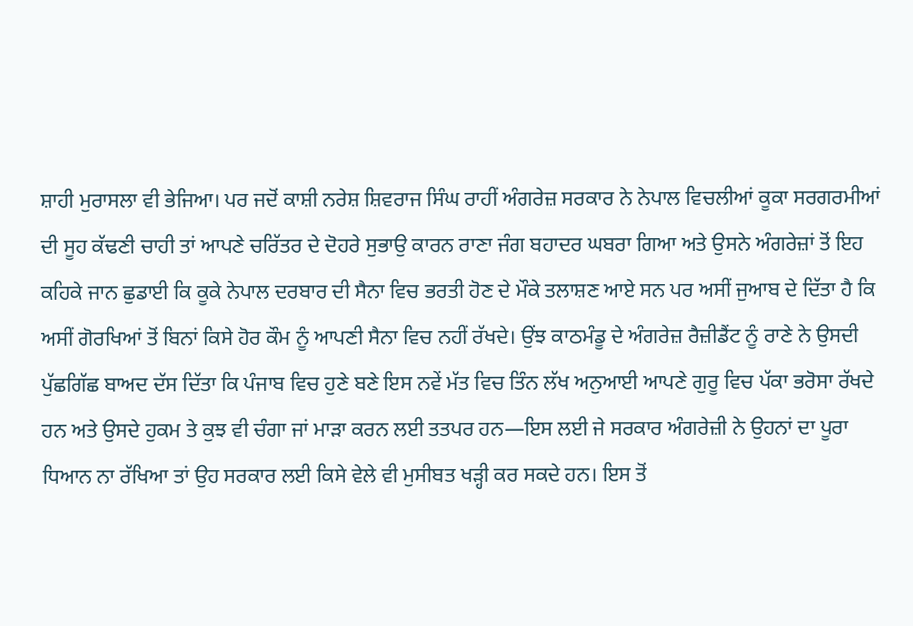ਸ਼ਾਹੀ ਮੁਰਾਸਲਾ ਵੀ ਭੇਜਿਆ। ਪਰ ਜਦੋਂ ਕਾਸ਼ੀ ਨਰੇਸ਼ ਸ਼ਿਵਰਾਜ ਸਿੰਘ ਰਾਹੀਂ ਅੰਗਰੇਜ਼ ਸਰਕਾਰ ਨੇ ਨੇਪਾਲ ਵਿਚਲੀਆਂ ਕੂਕਾ ਸਰਗਰਮੀਆਂ ਦੀ ਸੂਹ ਕੱਢਣੀ ਚਾਹੀ ਤਾਂ ਆਪਣੇ ਚਰਿੱਤਰ ਦੇ ਦੋਹਰੇ ਸੁਭਾਉ ਕਾਰਨ ਰਾਣਾ ਜੰਗ ਬਹਾਦਰ ਘਬਰਾ ਗਿਆ ਅਤੇ ਉਸਨੇ ਅੰਗਰੇਜ਼ਾਂ ਤੋਂ ਇਹ ਕਹਿਕੇ ਜਾਨ ਛੁਡਾਈ ਕਿ ਕੂਕੇ ਨੇਪਾਲ ਦਰਬਾਰ ਦੀ ਸੈਨਾ ਵਿਚ ਭਰਤੀ ਹੋਣ ਦੇ ਮੌਕੇ ਤਲਾਸ਼ਣ ਆਏ ਸਨ ਪਰ ਅਸੀਂ ਜੁਆਬ ਦੇ ਦਿੱਤਾ ਹੈ ਕਿ ਅਸੀਂ ਗੋਰਖਿਆਂ ਤੋਂ ਬਿਨਾਂ ਕਿਸੇ ਹੋਰ ਕੌਮ ਨੂੰ ਆਪਣੀ ਸੈਨਾ ਵਿਚ ਨਹੀਂ ਰੱਖਦੇ। ਉਂਝ ਕਾਠਮੰਡੂ ਦੇ ਅੰਗਰੇਜ਼ ਰੈਜ਼ੀਡੈਂਟ ਨੂੰ ਰਾਣੇ ਨੇ ਉਸਦੀ ਪੁੱਛਗਿੱਛ ਬਾਅਦ ਦੱਸ ਦਿੱਤਾ ਕਿ ਪੰਜਾਬ ਵਿਚ ਹੁਣੇ ਬਣੇ ਇਸ ਨਵੇਂ ਮੱਤ ਵਿਚ ਤਿੰਨ ਲੱਖ ਅਨੁਆਈ ਆਪਣੇ ਗੁਰੂ ਵਿਚ ਪੱਕਾ ਭਰੋਸਾ ਰੱਖਦੇ ਹਨ ਅਤੇ ਉਸਦੇ ਹੁਕਮ ਤੇ ਕੁਝ ਵੀ ਚੰਗਾ ਜਾਂ ਮਾੜਾ ਕਰਨ ਲਈ ਤਤਪਰ ਹਨ—ਇਸ ਲਈ ਜੇ ਸਰਕਾਰ ਅੰਗਰੇਜ਼ੀ ਨੇ ਉਹਨਾਂ ਦਾ ਪੂਰਾ ਧਿਆਨ ਨਾ ਰੱਖਿਆ ਤਾਂ ਉਹ ਸਰਕਾਰ ਲਈ ਕਿਸੇ ਵੇਲੇ ਵੀ ਮੁਸੀਬਤ ਖੜ੍ਹੀ ਕਰ ਸਕਦੇ ਹਨ। ਇਸ ਤੋਂ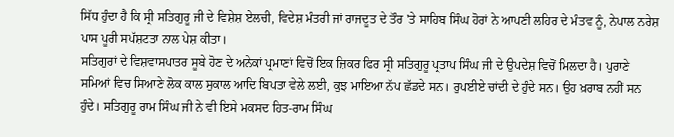ਸਿੱਧ ਹੁੰਦਾ ਹੈ ਕਿ ਸ੍ਰੀ ਸਤਿਗੁਰੂ ਜੀ ਦੇ ਵਿਸ਼ੇਸ਼ ਏਲਚੀ, ਵਿਦੇਸ਼ ਮੰਤਰੀ ਜਾਂ ਰਾਜਦੂਤ ਦੇ ਤੌਰ 'ਤੇ ਸਾਹਿਬ ਸਿੰਘ ਹੋਰਾਂ ਨੇ ਆਪਣੀ ਲਹਿਰ ਦੇ ਮੰਤਵ ਨੂੰ, ਨੇਪਾਲ ਨਰੇਸ਼ ਪਾਸ ਪੂਰੀ ਸਪੱਸ਼ਟਤਾ ਨਾਲ ਪੇਸ਼ ਕੀਤਾ।
ਸਤਿਗੁਰਾਂ ਦੇ ਵਿਸ਼ਵਾਸਪਾਤਰ ਸੂਬੇ ਹੋਣ ਦੇ ਅਨੇਕਾਂ ਪ੍ਰਮਾਣਾਂ ਵਿਚੋਂ ਇਕ ਜ਼ਿਕਰ ਫਿਰ ਸ੍ਰੀ ਸਤਿਗੁਰੂ ਪ੍ਰਤਾਪ ਸਿੰਘ ਜੀ ਦੇ ਉਪਦੇਸ਼ ਵਿਚੋਂ ਮਿਲਦਾ ਹੈ। ਪੁਰਾਣੇ ਸਮਿਆਂ ਵਿਚ ਸਿਆਣੇ ਲੋਕ ਕਾਲ ਸੁਕਾਲ ਆਦਿ ਬਿਪਤਾ ਵੇਲੇ ਲਈ, ਕੁਝ ਮਾਇਆ ਨੱਪ ਛੱਡਦੇ ਸਨ। ਰੁਪਈਏ ਚਾਂਦੀ ਦੇ ਹੁੰਦੇ ਸਨ। ਉਹ ਖ਼ਰਾਬ ਨਹੀਂ ਸਨ ਹੁੰਦੇ। ਸਤਿਗੁਰੂ ਰਾਮ ਸਿੰਘ ਜੀ ਨੇ ਵੀ ਇਸੇ ਮਕਸਦ ਹਿਤ-ਰਾਮ ਸਿੰਘ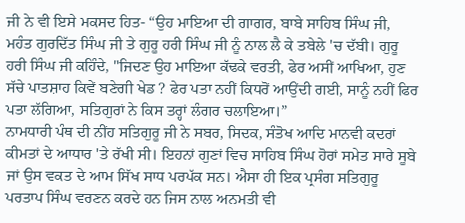ਜੀ ਨੇ ਵੀ ਇਸੇ ਮਕਸਦ ਹਿਤ- “ਉਹ ਮਾਇਆ ਦੀ ਗਾਗਰ, ਬਾਬੇ ਸਾਹਿਬ ਸਿੰਘ ਜੀ, ਮਹੰਤ ਗੁਰਦਿੱਤ ਸਿੰਘ ਜੀ ਤੇ ਗੁਰੂ ਹਰੀ ਸਿੰਘ ਜੀ ਨੂੰ ਨਾਲ ਲੈ ਕੇ ਤਬੇਲੇ 'ਚ ਦੱਬੀ। ਗੁਰੂ ਹਰੀ ਸਿੰਘ ਜੀ ਕਹਿੰਦੇ, "ਜਿਦਣ ਉਹ ਮਾਇਆ ਕੱਢਕੇ ਵਰਤੀ, ਫੇਰ ਅਸੀਂ ਆਖਿਆ, ਹੁਣ ਸੱਚੇ ਪਾਤਸ਼ਾਹ ਕਿਵੇਂ ਬਣੇਗੀ ਖੇਡ ? ਫੇਰ ਪਤਾ ਨਹੀਂ ਕਿਧਰੋਂ ਆਉਂਦੀ ਗਈ, ਸਾਨੂੰ ਨਹੀਂ ਫਿਰ ਪਤਾ ਲੱਗਿਆ, ਸਤਿਗੁਰਾਂ ਨੇ ਕਿਸ ਤਰ੍ਹਾਂ ਲੰਗਰ ਚਲਾਇਆ।”
ਨਾਮਧਾਰੀ ਪੰਥ ਦੀ ਨੀਂਹ ਸਤਿਗੁਰੂ ਜੀ ਨੇ ਸਬਰ, ਸਿਦਕ, ਸੰਤੋਖ ਆਦਿ ਮਾਨਵੀ ਕਦਰਾਂ ਕੀਮਤਾਂ ਦੇ ਆਧਾਰ 'ਤੇ ਰੱਖੀ ਸੀ। ਇਹਨਾਂ ਗੁਣਾਂ ਵਿਚ ਸਾਹਿਬ ਸਿੰਘ ਹੋਰਾਂ ਸਮੇਤ ਸਾਰੇ ਸੂਬੇ ਜਾਂ ਉਸ ਵਕਤ ਦੇ ਆਮ ਸਿੱਖ ਸਾਧ ਪਰਪੱਕ ਸਨ। ਐਸਾ ਹੀ ਇਕ ਪ੍ਰਸੰਗ ਸਤਿਗੁਰੂ ਪਰਤਾਪ ਸਿੰਘ ਵਰਣਨ ਕਰਦੇ ਹਨ ਜਿਸ ਨਾਲ ਅਨਮਤੀ ਵੀ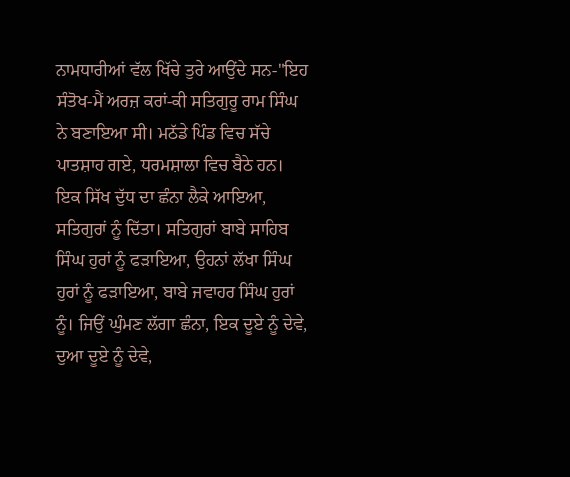ਨਾਮਧਾਰੀਆਂ ਵੱਲ ਖਿੱਚੇ ਤੁਰੇ ਆਉਂਦੇ ਸਨ-"ਇਹ ਸੰਤੋਖ-ਮੈਂ ਅਰਜ਼ ਕਰਾਂ-ਕੀ ਸਤਿਗੁਰੂ ਰਾਮ ਸਿੰਘ ਨੇ ਬਣਾਇਆ ਸੀ। ਮਠੱਡੇ ਪਿੰਡ ਵਿਚ ਸੱਚੇ ਪਾਤਸ਼ਾਹ ਗਏ, ਧਰਮਸ਼ਾਲਾ ਵਿਚ ਬੈਠੇ ਹਨ। ਇਕ ਸਿੱਖ ਦੁੱਧ ਦਾ ਛੰਨਾ ਲੈਕੇ ਆਇਆ, ਸਤਿਗੁਰਾਂ ਨੂੰ ਦਿੱਤਾ। ਸਤਿਗੁਰਾਂ ਬਾਬੇ ਸਾਹਿਬ ਸਿੰਘ ਹੁਰਾਂ ਨੂੰ ਫੜਾਇਆ, ਉਹਨਾਂ ਲੱਖਾ ਸਿੰਘ ਹੁਰਾਂ ਨੂੰ ਫੜਾਇਆ, ਬਾਬੇ ਜਵਾਹਰ ਸਿੰਘ ਹੁਰਾਂ ਨੂੰ। ਜਿਉਂ ਘੁੰਮਣ ਲੱਗਾ ਛੰਨਾ, ਇਕ ਦੂਏ ਨੂੰ ਦੇਵੇ, ਦੁਆ ਦੂਏ ਨੂੰ ਦੇਵੇ,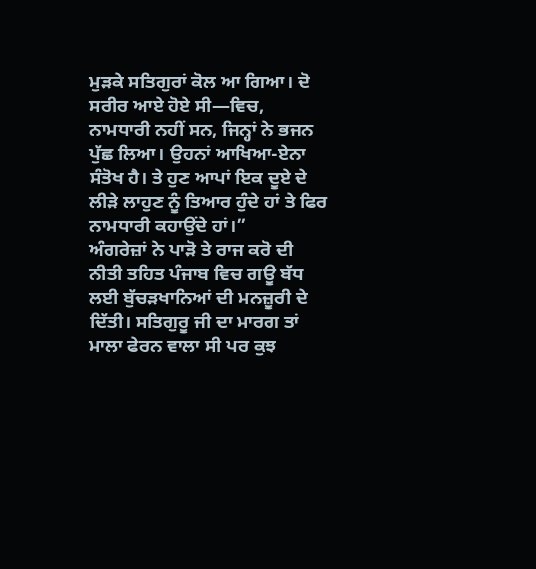ਮੁੜਕੇ ਸਤਿਗੁਰਾਂ ਕੋਲ ਆ ਗਿਆ। ਦੋ ਸਰੀਰ ਆਏ ਹੋਏ ਸੀ—ਵਿਚ, ਨਾਮਧਾਰੀ ਨਹੀਂ ਸਨ, ਜਿਨ੍ਹਾਂ ਨੇ ਭਜਨ ਪੁੱਛ ਲਿਆ। ਉਹਨਾਂ ਆਖਿਆ-ਏਨਾ ਸੰਤੋਖ ਹੈ। ਤੇ ਹੁਣ ਆਪਾਂ ਇਕ ਦੂਏ ਦੇ ਲੀੜੇ ਲਾਹੁਣ ਨੂੰ ਤਿਆਰ ਹੁੰਦੇ ਹਾਂ ਤੇ ਫਿਰ ਨਾਮਧਾਰੀ ਕਹਾਉਂਦੇ ਹਾਂ।”
ਅੰਗਰੇਜ਼ਾਂ ਨੇ ਪਾੜੋ ਤੇ ਰਾਜ ਕਰੋ ਦੀ ਨੀਤੀ ਤਹਿਤ ਪੰਜਾਬ ਵਿਚ ਗਊ ਬੱਧ ਲਈ ਬੁੱਚੜਖਾਨਿਆਂ ਦੀ ਮਨਜ਼ੂਰੀ ਦੇ ਦਿੱਤੀ। ਸਤਿਗੁਰੂ ਜੀ ਦਾ ਮਾਰਗ ਤਾਂ ਮਾਲਾ ਫੇਰਨ ਵਾਲਾ ਸੀ ਪਰ ਕੁਝ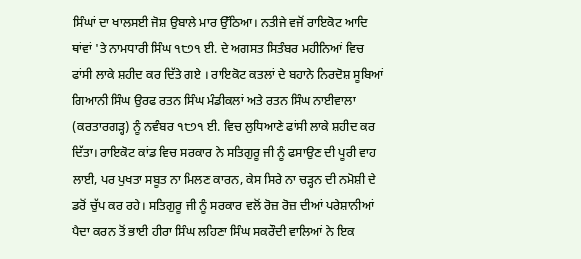ਸਿੰਘਾਂ ਦਾ ਖਾਲਸਈ ਜੋਸ਼ ਉਬਾਲੇ ਮਾਰ ਉੱਠਿਆ। ਨਤੀਜੇ ਵਜੋਂ ਰਾਇਕੋਟ ਆਦਿ ਥਾਂਵਾਂ 'ਤੇ ਨਾਮਧਾਰੀ ਸਿੰਘ ੧੮੭੧ ਈ. ਦੇ ਅਗਸਤ ਸਿਤੰਬਰ ਮਹੀਨਿਆਂ ਵਿਚ ਫਾਂਸੀ ਲਾਕੇ ਸ਼ਹੀਦ ਕਰ ਦਿੱਤੇ ਗਏ । ਰਾਇਕੋਟ ਕਤਲਾਂ ਦੇ ਬਹਾਨੇ ਨਿਰਦੋਸ਼ ਸੂਬਿਆਂ ਗਿਆਨੀ ਸਿੰਘ ਉਰਫ ਰਤਨ ਸਿੰਘ ਮੰਡੀਕਲਾਂ ਅਤੇ ਰਤਨ ਸਿੰਘ ਨਾਈਵਾਲਾ (ਕਰਤਾਰਗੜ੍ਹ) ਨੂੰ ਨਵੰਬਰ ੧੮੭੧ ਈ. ਵਿਚ ਲੁਧਿਆਣੇ ਫਾਂਸੀ ਲਾਕੇ ਸ਼ਹੀਦ ਕਰ ਦਿੱਤਾ। ਰਾਇਕੋਟ ਕਾਂਡ ਵਿਚ ਸਰਕਾਰ ਨੇ ਸਤਿਗੁਰੂ ਜੀ ਨੂੰ ਫਸਾਉਣ ਦੀ ਪੂਰੀ ਵਾਹ ਲਾਈ, ਪਰ ਪੁਖਤਾ ਸਬੂਤ ਨਾ ਮਿਲਣ ਕਾਰਨ, ਕੇਸ ਸਿਰੇ ਨਾ ਚੜ੍ਹਨ ਦੀ ਨਮੋਸ਼ੀ ਦੇ ਡਰੋਂ ਚੁੱਪ ਕਰ ਰਹੇ। ਸਤਿਗੁਰੂ ਜੀ ਨੂੰ ਸਰਕਾਰ ਵਲੋਂ ਰੋਜ਼ ਰੋਜ਼ ਦੀਆਂ ਪਰੇਸ਼ਾਨੀਆਂ ਪੈਦਾ ਕਰਨ ਤੋਂ ਭਾਈ ਹੀਰਾ ਸਿੰਘ ਲਹਿਣਾ ਸਿੰਘ ਸਕਰੌਦੀ ਵਾਲਿਆਂ ਨੇ ਇਕ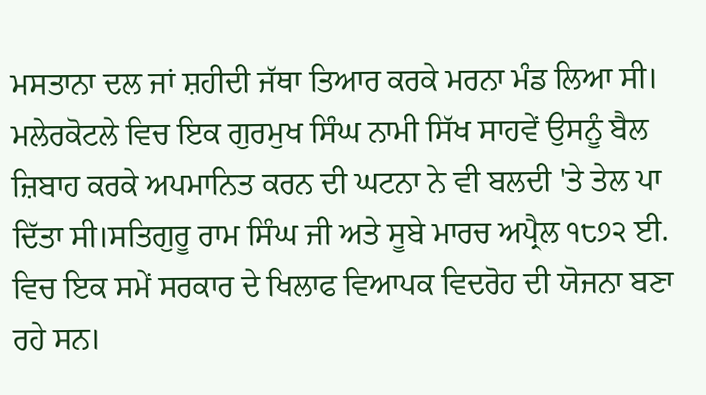ਮਸਤਾਨਾ ਦਲ ਜਾਂ ਸ਼ਹੀਦੀ ਜੱਥਾ ਤਿਆਰ ਕਰਕੇ ਮਰਨਾ ਮੰਡ ਲਿਆ ਸੀ। ਮਲੇਰਕੋਟਲੇ ਵਿਚ ਇਕ ਗੁਰਮੁਖ ਸਿੰਘ ਨਾਮੀ ਸਿੱਖ ਸਾਹਵੇਂ ਉਸਨੂੰ ਬੈਲ ਜ਼ਿਬਾਹ ਕਰਕੇ ਅਪਮਾਨਿਤ ਕਰਨ ਦੀ ਘਟਨਾ ਨੇ ਵੀ ਬਲਦੀ 'ਤੇ ਤੇਲ ਪਾ ਦਿੱਤਾ ਸੀ।ਸਤਿਗੁਰੂ ਰਾਮ ਸਿੰਘ ਜੀ ਅਤੇ ਸੂਬੇ ਮਾਰਚ ਅਪ੍ਰੈਲ ੧੮੭੨ ਈ. ਵਿਚ ਇਕ ਸਮੇਂ ਸਰਕਾਰ ਦੇ ਖਿਲਾਫ ਵਿਆਪਕ ਵਿਦਰੋਹ ਦੀ ਯੋਜਨਾ ਬਣਾ ਰਹੇ ਸਨ।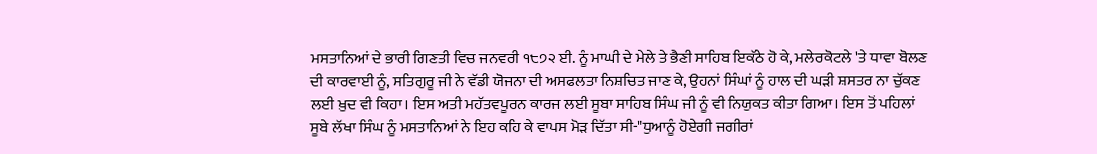ਮਸਤਾਨਿਆਂ ਦੇ ਭਾਰੀ ਗਿਣਤੀ ਵਿਚ ਜਨਵਰੀ ੧੮੭੨ ਈ. ਨੂੰ ਮਾਘੀ ਦੇ ਮੇਲੇ ਤੇ ਭੈਣੀ ਸਾਹਿਬ ਇਕੱਠੇ ਹੋ ਕੇ, ਮਲੇਰਕੋਟਲੇ 'ਤੇ ਧਾਵਾ ਬੋਲਣ ਦੀ ਕਾਰਵਾਈ ਨੂੰ, ਸਤਿਗੁਰੂ ਜੀ ਨੇ ਵੱਡੀ ਯੋਜਨਾ ਦੀ ਅਸਫਲਤਾ ਨਿਸ਼ਚਿਤ ਜਾਣ ਕੇ, ਉਹਨਾਂ ਸਿੰਘਾਂ ਨੂੰ ਹਾਲ ਦੀ ਘੜੀ ਸ਼ਸਤਰ ਨਾ ਚੁੱਕਣ ਲਈ ਖ਼ੁਦ ਵੀ ਕਿਹਾ। ਇਸ ਅਤੀ ਮਹੱਤਵਪੂਰਨ ਕਾਰਜ ਲਈ ਸੂਬਾ ਸਾਹਿਬ ਸਿੰਘ ਜੀ ਨੂੰ ਵੀ ਨਿਯੁਕਤ ਕੀਤਾ ਗਿਆ। ਇਸ ਤੋਂ ਪਹਿਲਾਂ ਸੂਬੇ ਲੱਖਾ ਸਿੰਘ ਨੂੰ ਮਸਤਾਨਿਆਂ ਨੇ ਇਹ ਕਹਿ ਕੇ ਵਾਪਸ ਮੋੜ ਦਿੱਤਾ ਸੀ-"ਧੁਆਨੂੰ ਹੋਏਗੀ ਜਗੀਰਾਂ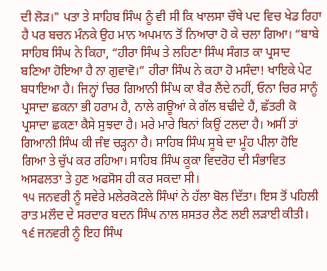ਦੀ ਲੋੜ।" ਪਤਾ ਤੇ ਸਾਹਿਬ ਸਿੰਘ ਨੂੰ ਵੀ ਸੀ ਕਿ ਖਾਲਸਾ ਚੌਥੇ ਪਦ ਵਿਚ ਖੇਡ ਰਿਹਾ ਹੈ ਪਰ ਬਚਨ ਮੰਨਕੇ ਉਹ ਮਾਨ ਅਪਮਾਨ ਤੋਂ ਨਿਆਰਾ ਹੋ ਕੇ ਚਲਾ ਗਿਆ। “ਬਾਬੇ ਸਾਹਿਬ ਸਿੰਘ ਨੇ ਕਿਹਾ, “ਹੀਰਾ ਸਿੰਘ ਤੇ ਲਹਿਣਾ ਸਿੰਘ ਸੰਗਤ ਕਾ ਪ੍ਰਸਾਦ ਬਣਿਆ ਹੋਇਆ ਹੈ ਨਾ ਗੁਵਾਵੋ।” ਹੀਰਾ ਸਿੰਘ ਨੇ ਕਹਾ ਹੋ ਮਸੰਦਾ! ਖਾਇਕੇ ਪੇਟ ਬਧਾਇਆ ਹੈ। ਜਿਨ੍ਹਾਂ ਚਿਰ ਗਿਆਨੀ ਸਿੰਘ ਕਾ ਬੈਰ ਲੈਂਦੇ ਨਹੀਂ, ਓਨਾ ਚਿਰ ਸਾਨੂੰ ਪ੍ਰਸਾਦਾ ਛਕਨਾ ਭੀ ਹਰਾਮ ਹੈ, ਨਾਲੇ ਗਊਆਂ ਕੇ ਗੱਲ ਬਢੀਦੇ ਹੈਂ, ਛੱਤਰੀ ਕੋ ਪ੍ਰਸਾਦਾ ਛਕਣਾ ਕੈਸੇ ਸੁਝਦਾ ਹੈ। ਮਰੇ ਮਾਰੇ ਬਿਨਾਂ ਕਿਉਂ ਟਲਦਾ ਹੈ। ਅਸੀਂ ਤਾਂ ਗਿਆਨੀ ਸਿੰਘ ਕੀ ਜੰਞ ਚੜ੍ਹਨਾ ਹੈ। ਸਾਹਿਬ ਸਿੰਘ ਸੂਬੇ ਦਾ ਮੂੰਹ ਪੀਲਾ ਹੋਇ ਗਿਆ ਤੇ ਚੁੱਪ ਕਰ ਰਹਿਆ। ਸਾਹਿਬ ਸਿੰਘ ਕੂਕਾ ਵਿਦਰੋਹ ਦੀ ਸੰਭਾਵਿਤ ਅਸਫਲਤਾ ਤੇ ਹੁਣ ਅਫਸੋਸ ਹੀ ਕਰ ਸਕਦਾ ਸੀ।
੧੫ ਜਨਵਰੀ ਨੂੰ ਸਵੇਰੇ ਮਲੇਰਕੋਟਲੇ ਸਿੰਘਾਂ ਨੇ ਹੱਲਾ ਬੋਲ ਦਿੱਤਾ। ਇਸ ਤੋਂ ਪਹਿਲੀ ਰਾਤ ਮਲੌਦ ਦੇ ਸਰਦਾਰ ਬਦਨ ਸਿੰਘ ਨਾਲ ਸ਼ਸਤਰ ਲੈਣ ਲਈ ਲੜਾਈ ਕੀਤੀ। ੧੬ ਜਨਵਰੀ ਨੂੰ ਇਹ ਸਿੰਘ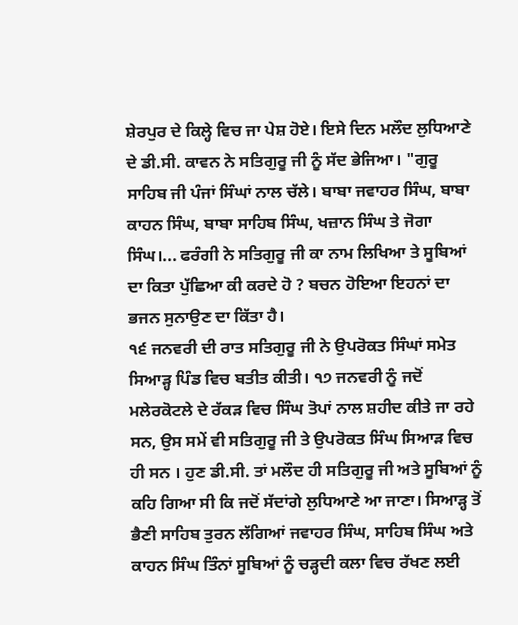ਸ਼ੇਰਪੁਰ ਦੇ ਕਿਲ੍ਹੇ ਵਿਚ ਜਾ ਪੇਸ਼ ਹੋਏ। ਇਸੇ ਦਿਨ ਮਲੌਦ ਲੁਧਿਆਣੇ ਦੇ ਡੀ.ਸੀ. ਕਾਵਨ ਨੇ ਸਤਿਗੁਰੂ ਜੀ ਨੂੰ ਸੱਦ ਭੇਜਿਆ। "ਗੁਰੂ ਸਾਹਿਬ ਜੀ ਪੰਜਾਂ ਸਿੰਘਾਂ ਨਾਲ ਚੱਲੇ। ਬਾਬਾ ਜਵਾਹਰ ਸਿੰਘ, ਬਾਬਾ ਕਾਹਨ ਸਿੰਘ, ਬਾਬਾ ਸਾਹਿਬ ਸਿੰਘ, ਖਜ਼ਾਨ ਸਿੰਘ ਤੇ ਜੋਗਾ ਸਿੰਘ।... ਫਰੰਗੀ ਨੇ ਸਤਿਗੁਰੂ ਜੀ ਕਾ ਨਾਮ ਲਿਖਿਆ ਤੇ ਸੂਬਿਆਂ ਦਾ ਕਿਤਾ ਪੁੱਛਿਆ ਕੀ ਕਰਦੇ ਹੋ ? ਬਚਨ ਹੋਇਆ ਇਹਨਾਂ ਦਾ ਭਜਨ ਸੁਨਾਉਣ ਦਾ ਕਿੱਤਾ ਹੈ।
੧੬ ਜਨਵਰੀ ਦੀ ਰਾਤ ਸਤਿਗੁਰੂ ਜੀ ਨੇ ਉਪਰੋਕਤ ਸਿੰਘਾਂ ਸਮੇਤ ਸਿਆੜ੍ਹ ਪਿੰਡ ਵਿਚ ਬਤੀਤ ਕੀਤੀ। ੧੭ ਜਨਵਰੀ ਨੂੰ ਜਦੋਂ ਮਲੇਰਕੋਟਲੇ ਦੇ ਰੱਕੜ ਵਿਚ ਸਿੰਘ ਤੋਪਾਂ ਨਾਲ ਸ਼ਹੀਦ ਕੀਤੇ ਜਾ ਰਹੇ ਸਨ, ਉਸ ਸਮੇਂ ਵੀ ਸਤਿਗੁਰੂ ਜੀ ਤੇ ਉਪਰੋਕਤ ਸਿੰਘ ਸਿਆੜ ਵਿਚ ਹੀ ਸਨ । ਹੁਣ ਡੀ.ਸੀ. ਤਾਂ ਮਲੌਦ ਹੀ ਸਤਿਗੁਰੂ ਜੀ ਅਤੇ ਸੂਬਿਆਂ ਨੂੰ ਕਹਿ ਗਿਆ ਸੀ ਕਿ ਜਦੋਂ ਸੱਦਾਂਗੇ ਲੁਧਿਆਣੇ ਆ ਜਾਣਾ। ਸਿਆੜ੍ਹ ਤੋਂ ਭੈਣੀ ਸਾਹਿਬ ਤੁਰਨ ਲੱਗਿਆਂ ਜਵਾਹਰ ਸਿੰਘ, ਸਾਹਿਬ ਸਿੰਘ ਅਤੇ ਕਾਹਨ ਸਿੰਘ ਤਿੰਨਾਂ ਸੂਬਿਆਂ ਨੂੰ ਚੜ੍ਹਦੀ ਕਲਾ ਵਿਚ ਰੱਖਣ ਲਈ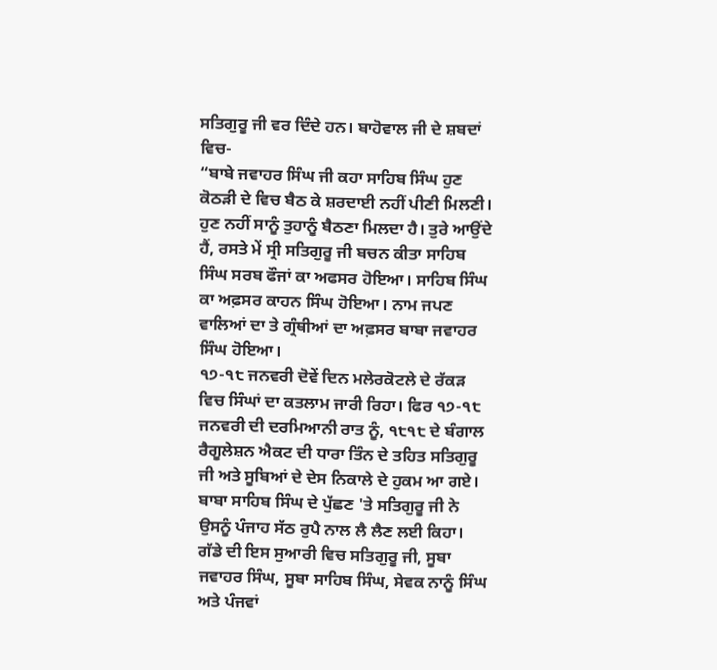ਸਤਿਗੁਰੂ ਜੀ ਵਰ ਦਿੰਦੇ ਹਨ। ਬਾਹੋਵਾਲ ਜੀ ਦੇ ਸ਼ਬਦਾਂ ਵਿਚ-
“ਬਾਬੇ ਜਵਾਹਰ ਸਿੰਘ ਜੀ ਕਹਾ ਸਾਹਿਬ ਸਿੰਘ ਹੁਣ ਕੋਠੜੀ ਦੇ ਵਿਚ ਬੈਠ ਕੇ ਸ਼ਰਦਾਈ ਨਹੀਂ ਪੀਣੀ ਮਿਲਣੀ। ਹੁਣ ਨਹੀਂ ਸਾਨੂੰ ਤੁਹਾਨੂੰ ਬੈਠਣਾ ਮਿਲਦਾ ਹੈ। ਤੁਰੇ ਆਉਂਦੇ ਹੈਂ, ਰਸਤੇ ਮੇਂ ਸ੍ਰੀ ਸਤਿਗੁਰੂ ਜੀ ਬਚਨ ਕੀਤਾ ਸਾਹਿਬ ਸਿੰਘ ਸਰਬ ਫੌਜਾਂ ਕਾ ਅਫਸਰ ਹੋਇਆ। ਸਾਹਿਬ ਸਿੰਘ ਕਾ ਅਫ਼ਸਰ ਕਾਹਨ ਸਿੰਘ ਹੋਇਆ। ਨਾਮ ਜਪਣ ਵਾਲਿਆਂ ਦਾ ਤੇ ਗ੍ਰੰਥੀਆਂ ਦਾ ਅਫ਼ਸਰ ਬਾਬਾ ਜਵਾਹਰ ਸਿੰਘ ਹੋਇਆ।
੧੭-੧੮ ਜਨਵਰੀ ਦੋਵੇਂ ਦਿਨ ਮਲੇਰਕੋਟਲੇ ਦੇ ਰੱਕੜ ਵਿਚ ਸਿੰਘਾਂ ਦਾ ਕਤਲਾਮ ਜਾਰੀ ਰਿਹਾ। ਫਿਰ ੧੭-੧੮ ਜਨਵਰੀ ਦੀ ਦਰਮਿਆਨੀ ਰਾਤ ਨੂੰ, ੧੮੧੮ ਦੇ ਬੰਗਾਲ ਰੈਗੂਲੇਸ਼ਨ ਐਕਟ ਦੀ ਧਾਰਾ ਤਿੰਨ ਦੇ ਤਹਿਤ ਸਤਿਗੁਰੂ ਜੀ ਅਤੇ ਸੂਬਿਆਂ ਦੇ ਦੇਸ ਨਿਕਾਲੇ ਦੇ ਹੁਕਮ ਆ ਗਏ। ਬਾਬਾ ਸਾਹਿਬ ਸਿੰਘ ਦੇ ਪੁੱਛਣ 'ਤੇ ਸਤਿਗੁਰੂ ਜੀ ਨੇ ਉਸਨੂੰ ਪੰਜਾਹ ਸੱਠ ਰੁਪੈ ਨਾਲ ਲੈ ਲੈਣ ਲਈ ਕਿਹਾ। ਗੱਡੇ ਦੀ ਇਸ ਸੁਆਰੀ ਵਿਚ ਸਤਿਗੁਰੂ ਜੀ, ਸੂਬਾ ਜਵਾਹਰ ਸਿੰਘ, ਸੂਬਾ ਸਾਹਿਬ ਸਿੰਘ, ਸੇਵਕ ਨਾਨੂੰ ਸਿੰਘ ਅਤੇ ਪੰਜਵਾਂ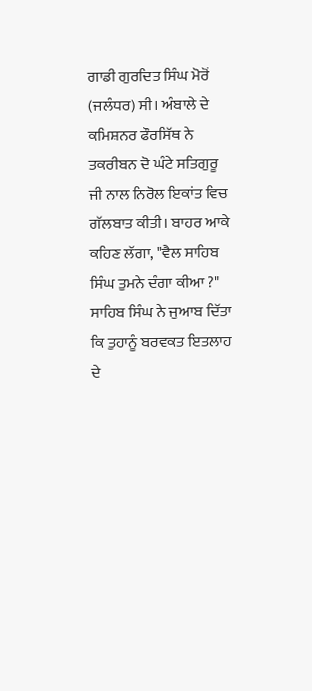ਗਾਡੀ ਗੁਰਦਿਤ ਸਿੰਘ ਮੋਰੋਂ (ਜਲੰਧਰ) ਸੀ। ਅੰਬਾਲੇ ਦੇ ਕਮਿਸ਼ਨਰ ਫੌਰਸਿੱਥ ਨੇ ਤਕਰੀਬਨ ਦੋ ਘੰਟੇ ਸਤਿਗੁਰੂ ਜੀ ਨਾਲ ਨਿਰੋਲ ਇਕਾਂਤ ਵਿਚ ਗੱਲਬਾਤ ਕੀਤੀ। ਬਾਹਰ ਆਕੇ ਕਹਿਣ ਲੱਗਾ, "ਵੈਲ ਸਾਹਿਬ ਸਿੰਘ ਤੁਮਨੇ ਦੰਗਾ ਕੀਆ ?" ਸਾਹਿਬ ਸਿੰਘ ਨੇ ਜੁਆਬ ਦਿੱਤਾ ਕਿ ਤੁਹਾਨੂੰ ਬਰਵਕਤ ਇਤਲਾਹ ਦੇ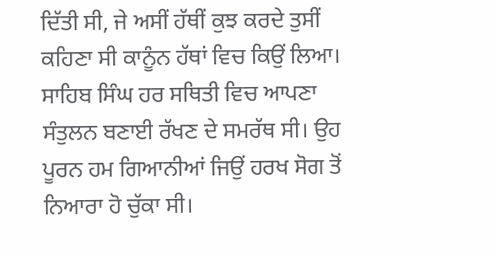ਦਿੱਤੀ ਸੀ, ਜੇ ਅਸੀਂ ਹੱਥੀਂ ਕੁਝ ਕਰਦੇ ਤੁਸੀਂ ਕਹਿਣਾ ਸੀ ਕਾਨੂੰਨ ਹੱਥਾਂ ਵਿਚ ਕਿਉਂ ਲਿਆ। ਸਾਹਿਬ ਸਿੰਘ ਹਰ ਸਥਿਤੀ ਵਿਚ ਆਪਣਾ ਸੰਤੁਲਨ ਬਣਾਈ ਰੱਖਣ ਦੇ ਸਮਰੱਥ ਸੀ। ਉਹ ਪੂਰਨ ਹਮ ਗਿਆਨੀਆਂ ਜਿਉਂ ਹਰਖ ਸੋਗ ਤੋਂ ਨਿਆਰਾ ਹੋ ਚੁੱਕਾ ਸੀ।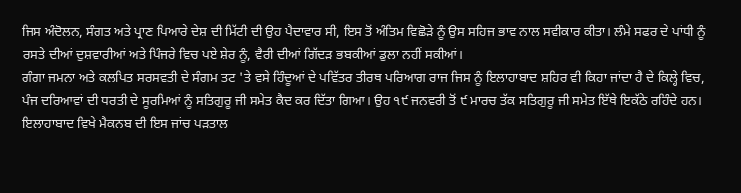ਜਿਸ ਅੰਦੋਲਨ, ਸੰਗਤ ਅਤੇ ਪ੍ਰਾਣ ਪਿਆਰੇ ਦੇਸ਼ ਦੀ ਮਿੱਟੀ ਦੀ ਉਹ ਪੈਦਾਵਾਰ ਸੀ, ਇਸ ਤੋਂ ਅੰਤਿਮ ਵਿਛੋੜੇ ਨੂੰ ਉਸ ਸਹਿਜ ਭਾਵ ਨਾਲ ਸਵੀਕਾਰ ਕੀਤਾ। ਲੰਮੇ ਸਫਰ ਦੇ ਪਾਂਧੀ ਨੂੰ ਰਸਤੇ ਦੀਆਂ ਦੁਸ਼ਵਾਰੀਆਂ ਅਤੇ ਪਿੰਜਰੇ ਵਿਚ ਪਏ ਸ਼ੇਰ ਨੂੰ, ਵੈਰੀ ਦੀਆਂ ਗਿੱਦੜ ਭਬਕੀਆਂ ਡੁਲਾ ਨਹੀਂ ਸਕੀਆਂ।
ਗੰਗਾ ਜਮਨਾ ਅਤੇ ਕਲਪਿਤ ਸਰਸਵਤੀ ਦੇ ਸੰਗਮ ਤਟ 'ਤੇ ਵਸੇ ਹਿੰਦੂਆਂ ਦੇ ਪਵਿੱਤਰ ਤੀਰਥ ਪਰਿਆਗ ਰਾਜ ਜਿਸ ਨੂੰ ਇਲਾਹਾਬਾਦ ਸ਼ਹਿਰ ਵੀ ਕਿਹਾ ਜਾਂਦਾ ਹੈ ਦੇ ਕਿਲ੍ਹੇ ਵਿਚ, ਪੰਜ ਦਰਿਆਵਾਂ ਦੀ ਧਰਤੀ ਦੇ ਸੂਰਮਿਆਂ ਨੂੰ ਸਤਿਗੁਰੂ ਜੀ ਸਮੇਤ ਕੈਦ ਕਰ ਦਿੱਤਾ ਗਿਆ। ਉਹ ੧੯ ਜਨਵਰੀ ਤੋਂ ੯ ਮਾਰਚ ਤੱਕ ਸਤਿਗੁਰੂ ਜੀ ਸਮੇਤ ਇੱਥੇ ਇਕੱਠੇ ਰਹਿੰਦੇ ਹਨ। ਇਲਾਹਾਬਾਦ ਵਿਖੇ ਮੈਕਨਬ ਦੀ ਇਸ ਜਾਂਚ ਪੜਤਾਲ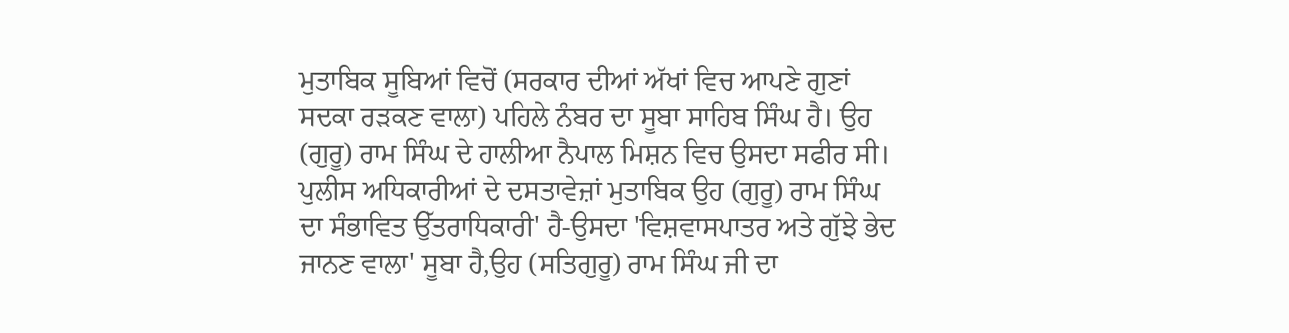ਮੁਤਾਬਿਕ ਸੂਬਿਆਂ ਵਿਚੋਂ (ਸਰਕਾਰ ਦੀਆਂ ਅੱਖਾਂ ਵਿਚ ਆਪਣੇ ਗੁਣਾਂ ਸਦਕਾ ਰੜਕਣ ਵਾਲਾ) ਪਹਿਲੇ ਨੰਬਰ ਦਾ ਸੂਬਾ ਸਾਹਿਬ ਸਿੰਘ ਹੈ। ਉਹ (ਗੁਰੂ) ਰਾਮ ਸਿੰਘ ਦੇ ਹਾਲੀਆ ਨੈਪਾਲ ਮਿਸ਼ਨ ਵਿਚ ਉਸਦਾ ਸਫੀਰ ਸੀ। ਪੁਲੀਸ ਅਧਿਕਾਰੀਆਂ ਦੇ ਦਸਤਾਵੇਜ਼ਾਂ ਮੁਤਾਬਿਕ ਉਹ (ਗੁਰੂ) ਰਾਮ ਸਿੰਘ ਦਾ ਸੰਭਾਵਿਤ ਉੱਤਰਾਧਿਕਾਰੀ' ਹੈ-ਉਸਦਾ 'ਵਿਸ਼ਵਾਸਪਾਤਰ ਅਤੇ ਗੁੱਝੇ ਭੇਦ ਜਾਨਣ ਵਾਲਾ' ਸੂਬਾ ਹੈ,ਉਹ (ਸਤਿਗੁਰੂ) ਰਾਮ ਸਿੰਘ ਜੀ ਦਾ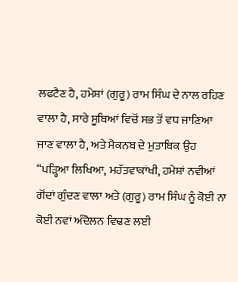ਲਫਟੈਣ ਹੈ, ਹਮੇਸ਼ਾਂ (ਗੁਰੂ) ਰਾਮ ਸਿੰਘ ਦੇ ਨਾਲ ਰਹਿਣ ਵਾਲਾ ਹੈ, ਸਾਰੇ ਸੂਬਿਆਂ ਵਿਚੋਂ ਸਭ ਤੋਂ ਵਧ ਜਾਣਿਆ ਜਾਣ ਵਾਲਾ ਹੈ, ਅਤੇ ਮੈਕਨਬ ਦੇ ਮੁਤਾਬਿਕ ਉਹ “ਪੜ੍ਹਿਆ ਲਿਖਿਆ, ਮਹੱਤਵਾਕਾਂਖੀ, ਹਮੇਸ਼ਾਂ ਨਵੀਆਂ ਗੋਂਦਾਂ ਗੁੰਦਣ ਵਾਲਾ ਅਤੇ (ਗੁਰੂ) ਰਾਮ ਸਿੰਘ ਨੂੰ ਕੋਈ ਨਾ ਕੋਈ ਨਵਾਂ ਅੰਦੋਲਨ ਵਿਢਣ ਲਈ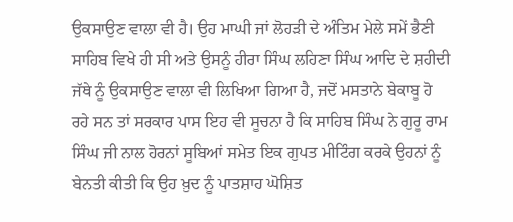ਉਕਸਾਉਣ ਵਾਲਾ ਵੀ ਹੈ। ਉਹ ਮਾਘੀ ਜਾਂ ਲੋਹੜੀ ਦੇ ਅੰਤਿਮ ਮੇਲੇ ਸਮੇਂ ਭੈਣੀ ਸਾਹਿਬ ਵਿਖੇ ਹੀ ਸੀ ਅਤੇ ਉਸਨੂੰ ਹੀਰਾ ਸਿੰਘ ਲਹਿਣਾ ਸਿੰਘ ਆਦਿ ਦੇ ਸ਼ਹੀਦੀ ਜੱਥੇ ਨੂੰ ਉਕਸਾਉਣ ਵਾਲਾ ਵੀ ਲਿਖਿਆ ਗਿਆ ਹੈ, ਜਦੋਂ ਮਸਤਾਨੇ ਬੇਕਾਬੂ ਹੋ ਰਹੇ ਸਨ ਤਾਂ ਸਰਕਾਰ ਪਾਸ ਇਹ ਵੀ ਸੂਚਨਾ ਹੈ ਕਿ ਸਾਹਿਬ ਸਿੰਘ ਨੇ ਗੁਰੂ ਰਾਮ ਸਿੰਘ ਜੀ ਨਾਲ ਹੋਰਨਾਂ ਸੂਬਿਆਂ ਸਮੇਤ ਇਕ ਗੁਪਤ ਮੀਟਿੰਗ ਕਰਕੇ ਉਹਨਾਂ ਨੂੰ ਬੇਨਤੀ ਕੀਤੀ ਕਿ ਉਹ ਖ਼ੁਦ ਨੂੰ ਪਾਤਸ਼ਾਹ ਘੋਸ਼ਿਤ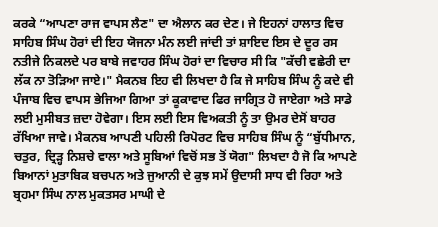ਕਰਕੇ “ਆਪਣਾ ਰਾਜ ਵਾਪਸ ਲੈਣ" ਦਾ ਐਲਾਨ ਕਰ ਦੇਣ। ਜੇ ਇਹਨਾਂ ਹਾਲਾਤ ਵਿਚ ਸਾਹਿਬ ਸਿੰਘ ਹੋਰਾਂ ਦੀ ਇਹ ਯੋਜਨਾ ਮੰਨ ਲਈ ਜਾਂਦੀ ਤਾਂ ਸ਼ਾਇਦ ਇਸ ਦੇ ਦੂਰ ਰਸ ਨਤੀਜੇ ਨਿਕਲਦੇ ਪਰ ਬਾਬੇ ਜਵਾਹਰ ਸਿੰਘ ਹੋਰਾਂ ਦਾ ਵਿਚਾਰ ਸੀ ਕਿ "ਕੱਚੀ ਵਛੇਰੀ ਦਾ ਲੱਕ ਨਾ ਤੋੜਿਆ ਜਾਏ।" ਮੈਕਨਬ ਇਹ ਵੀ ਲਿਖਦਾ ਹੈ ਕਿ ਜੇ ਸਾਹਿਬ ਸਿੰਘ ਨੂੰ ਕਦੇ ਵੀ ਪੰਜਾਬ ਵਿਚ ਵਾਪਸ ਭੇਜਿਆ ਗਿਆ ਤਾਂ ਕੂਕਾਵਾਦ ਫਿਰ ਜਾਗ੍ਰਿਤ ਹੋ ਜਾਏਗਾ ਅਤੇ ਸਾਡੇ ਲਈ ਮੁਸੀਬਤ ਜ਼ਦਾ ਹੋਵੇਗਾ। ਇਸ ਲਈ ਇਸ ਵਿਅਕਤੀ ਨੂੰ ਤਾ ਉਮਰ ਦੇਸੋਂ ਬਾਹਰ ਰੱਖਿਆ ਜਾਵੇ। ਮੈਕਨਬ ਆਪਣੀ ਪਹਿਲੀ ਰਿਪੋਰਟ ਵਿਚ ਸਾਹਿਬ ਸਿੰਘ ਨੂੰ “ਬੁੱਧੀਮਾਨ, ਚਤੁਰ, ਦ੍ਰਿੜ੍ਹ ਨਿਸ਼ਚੇ ਵਾਲਾ ਅਤੇ ਸੂਬਿਆਂ ਵਿਚੋਂ ਸਭ ਤੋਂ ਯੋਗ" ਲਿਖਦਾ ਹੈ ਜੋ ਕਿ ਆਪਣੇ ਬਿਆਨਾਂ ਮੁਤਾਬਿਕ ਬਚਪਨ ਅਤੇ ਜੁਆਨੀ ਦੇ ਕੁਝ ਸਮੇਂ ਉਦਾਸੀ ਸਾਧ ਵੀ ਰਿਹਾ ਅਤੇ ਬ੍ਰਹਮਾ ਸਿੰਘ ਨਾਲ ਮੁਕਤਸਰ ਮਾਘੀ ਦੇ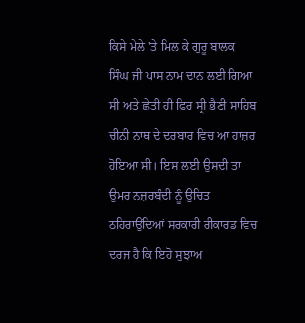ਕਿਸੇ ਮੇਲੇ 'ਤੇ ਮਿਲ ਕੇ ਗੁਰੂ ਬਾਲਕ ਸਿੰਘ ਜੀ ਪਾਸ ਨਾਮ ਦਾਨ ਲਈ ਗਿਆ ਸੀ ਅਤੇ ਛੇਤੀ ਹੀ ਫਿਰ ਸ੍ਰੀ ਭੈਣੀ ਸਾਹਿਬ ਚੀਨੀ ਨਾਥ ਦੇ ਦਰਬਾਰ ਵਿਚ ਆ ਹਾਜ਼ਰ ਹੋਇਆ ਸੀ। ਇਸ ਲਈ ਉਸਦੀ ਤਾ ਉਮਰ ਨਜ਼ਰਬੰਦੀ ਨੂੰ ਉਚਿਤ ਠਹਿਰਾਉਂਦਿਆਂ ਸਰਕਾਰੀ ਰੀਕਾਰਡ ਵਿਚ ਦਰਜ ਹੈ ਕਿ ਇਹੋ ਸੁਝਾਅ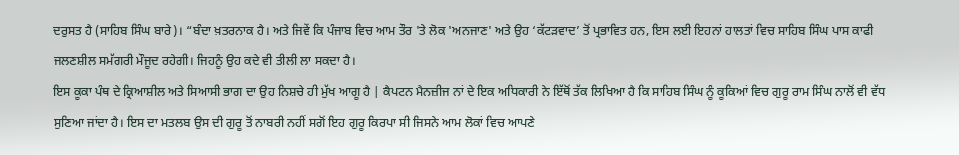ਦਰੁਸਤ ਹੈ (ਸਾਹਿਬ ਸਿੰਘ ਬਾਰੇ)। “ਬੰਦਾ ਖ਼ਤਰਨਾਕ ਹੈ। ਅਤੇ ਜਿਵੇਂ ਕਿ ਪੰਜਾਬ ਵਿਚ ਆਮ ਤੌਰ 'ਤੇ ਲੋਕ 'ਅਨਜਾਣ' ਅਤੇ ਉਹ ‘ਕੱਟੜਵਾਦ’ ਤੋਂ ਪ੍ਰਭਾਵਿਤ ਹਨ, ਇਸ ਲਈ ਇਹਨਾਂ ਹਾਲਤਾਂ ਵਿਚ ਸਾਹਿਬ ਸਿੰਘ ਪਾਸ ਕਾਫੀ ਜਲਣਸ਼ੀਲ ਸਮੱਗਰੀ ਮੌਜੂਦ ਰਹੇਗੀ। ਜਿਹਨੂੰ ਉਹ ਕਦੇ ਵੀ ਤੀਲੀ ਲਾ ਸਕਦਾ ਹੈ।
ਇਸ ਕੂਕਾ ਪੰਥ ਦੇ ਕ੍ਰਿਆਸ਼ੀਲ ਅਤੇ ਸਿਆਸੀ ਭਾਗ ਦਾ ਉਹ ਨਿਸ਼ਚੇ ਹੀ ਮੁੱਖ ਆਗੂ ਹੈ | ਕੈਪਟਨ ਮੈਨਜ਼ੀਜ ਨਾਂ ਦੇ ਇਕ ਅਧਿਕਾਰੀ ਨੇ ਇੱਥੋਂ ਤੱਕ ਲਿਖਿਆ ਹੈ ਕਿ ਸਾਹਿਬ ਸਿੰਘ ਨੂੰ ਕੂਕਿਆਂ ਵਿਚ ਗੁਰੂ ਰਾਮ ਸਿੰਘ ਨਾਲੋਂ ਵੀ ਵੱਧ ਸੁਣਿਆ ਜਾਂਦਾ ਹੈ। ਇਸ ਦਾ ਮਤਲਬ ਉਸ ਦੀ ਗੁਰੂ ਤੋਂ ਨਾਬਰੀ ਨਹੀਂ ਸਗੋਂ ਇਹ ਗੁਰੂ ਕਿਰਪਾ ਸੀ ਜਿਸਨੇ ਆਮ ਲੋਕਾਂ ਵਿਚ ਆਪਣੇ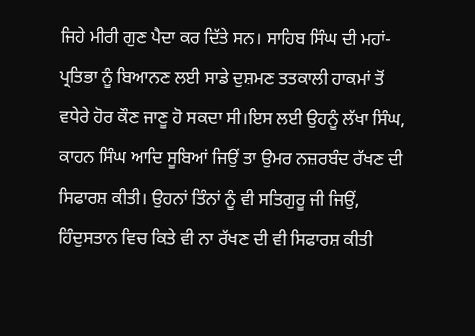ਜਿਹੇ ਮੀਰੀ ਗੁਣ ਪੈਦਾ ਕਰ ਦਿੱਤੇ ਸਨ। ਸਾਹਿਬ ਸਿੰਘ ਦੀ ਮਹਾਂ-ਪ੍ਰਤਿਭਾ ਨੂੰ ਬਿਆਨਣ ਲਈ ਸਾਡੇ ਦੁਸ਼ਮਣ ਤਤਕਾਲੀ ਹਾਕਮਾਂ ਤੋਂ ਵਧੇਰੇ ਹੋਰ ਕੌਣ ਜਾਣੂ ਹੋ ਸਕਦਾ ਸੀ।ਇਸ ਲਈ ਉਹਨੂੰ ਲੱਖਾ ਸਿੰਘ, ਕਾਹਨ ਸਿੰਘ ਆਦਿ ਸੂਬਿਆਂ ਜਿਉਂ ਤਾ ਉਮਰ ਨਜ਼ਰਬੰਦ ਰੱਖਣ ਦੀ ਸਿਫਾਰਸ਼ ਕੀਤੀ। ਉਹਨਾਂ ਤਿੰਨਾਂ ਨੂੰ ਵੀ ਸਤਿਗੁਰੂ ਜੀ ਜਿਉਂ, ਹਿੰਦੁਸਤਾਨ ਵਿਚ ਕਿਤੇ ਵੀ ਨਾ ਰੱਖਣ ਦੀ ਵੀ ਸਿਫਾਰਸ਼ ਕੀਤੀ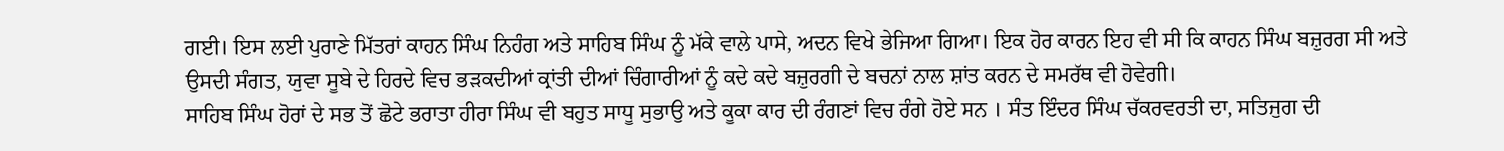ਗਈ। ਇਸ ਲਈ ਪੁਰਾਣੇ ਮਿੱਤਰਾਂ ਕਾਹਨ ਸਿੰਘ ਨਿਹੰਗ ਅਤੇ ਸਾਹਿਬ ਸਿੰਘ ਨੂੰ ਮੱਕੇ ਵਾਲੇ ਪਾਸੇ, ਅਦਨ ਵਿਖੇ ਭੇਜਿਆ ਗਿਆ। ਇਕ ਹੋਰ ਕਾਰਨ ਇਹ ਵੀ ਸੀ ਕਿ ਕਾਹਨ ਸਿੰਘ ਬਜ਼ੁਰਗ ਸੀ ਅਤੇ ਉਸਦੀ ਸੰਗਤ, ਯੁਵਾ ਸੂਬੇ ਦੇ ਹਿਰਦੇ ਵਿਚ ਭੜਕਦੀਆਂ ਕ੍ਰਾਂਤੀ ਦੀਆਂ ਚਿੰਗਾਰੀਆਂ ਨੂੰ ਕਦੇ ਕਦੇ ਬਜ਼ੁਰਗੀ ਦੇ ਬਚਨਾਂ ਨਾਲ ਸ਼ਾਂਤ ਕਰਨ ਦੇ ਸਮਰੱਥ ਵੀ ਹੋਵੇਗੀ।
ਸਾਹਿਬ ਸਿੰਘ ਹੋਰਾਂ ਦੇ ਸਭ ਤੋਂ ਛੋਟੇ ਭਰਾਤਾ ਹੀਰਾ ਸਿੰਘ ਵੀ ਬਹੁਤ ਸਾਧੂ ਸੁਭਾਉ ਅਤੇ ਕੂਕਾ ਕਾਰ ਦੀ ਰੰਗਣਾਂ ਵਿਚ ਰੰਗੇ ਹੋਏ ਸਨ । ਸੰਤ ਇੰਦਰ ਸਿੰਘ ਚੱਕਰਵਰਤੀ ਦਾ, ਸਤਿਜੁਗ ਦੀ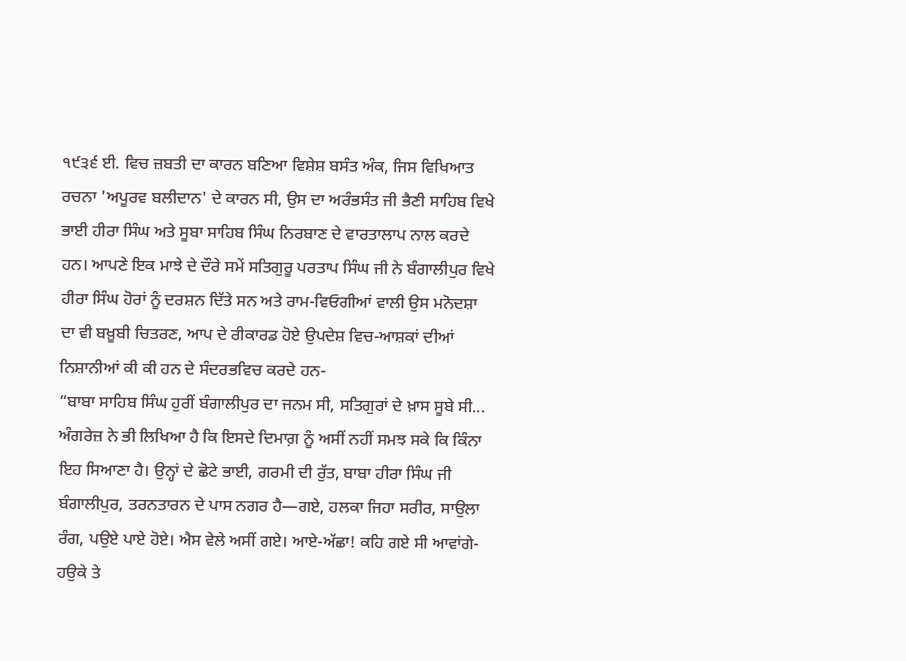੧੯੩੬ ਈ. ਵਿਚ ਜ਼ਬਤੀ ਦਾ ਕਾਰਨ ਬਣਿਆ ਵਿਸ਼ੇਸ਼ ਬਸੰਤ ਅੰਕ, ਜਿਸ ਵਿਖਿਆਤ ਰਚਨਾ 'ਅਪੂਰਵ ਬਲੀਦਾਨ' ਦੇ ਕਾਰਨ ਸੀ, ਉਸ ਦਾ ਅਰੰਭਸੰਤ ਜੀ ਭੈਣੀ ਸਾਹਿਬ ਵਿਖੇ ਭਾਈ ਹੀਰਾ ਸਿੰਘ ਅਤੇ ਸੂਬਾ ਸਾਹਿਬ ਸਿੰਘ ਨਿਰਬਾਣ ਦੇ ਵਾਰਤਾਲਾਪ ਨਾਲ ਕਰਦੇ ਹਨ। ਆਪਣੇ ਇਕ ਮਾਝੇ ਦੇ ਦੌਰੇ ਸਮੇਂ ਸਤਿਗੁਰੂ ਪਰਤਾਪ ਸਿੰਘ ਜੀ ਨੇ ਬੰਗਾਲੀਪੁਰ ਵਿਖੇ ਹੀਰਾ ਸਿੰਘ ਹੋਰਾਂ ਨੂੰ ਦਰਸ਼ਨ ਦਿੱਤੇ ਸਨ ਅਤੇ ਰਾਮ-ਵਿਓਗੀਆਂ ਵਾਲੀ ਉਸ ਮਨੋਦਸ਼ਾ ਦਾ ਵੀ ਬਖ਼ੂਬੀ ਚਿਤਰਣ, ਆਪ ਦੇ ਰੀਕਾਰਡ ਹੋਏ ਉਪਦੇਸ਼ ਵਿਚ-ਆਸ਼ਕਾਂ ਦੀਆਂ ਨਿਸ਼ਾਨੀਆਂ ਕੀ ਕੀ ਹਨ ਦੇ ਸੰਦਰਭਵਿਚ ਕਰਦੇ ਹਨ-
“ਬਾਬਾ ਸਾਹਿਬ ਸਿੰਘ ਹੁਰੀਂ ਬੰਗਾਲੀਪੁਰ ਦਾ ਜਨਮ ਸੀ, ਸਤਿਗੁਰਾਂ ਦੇ ਖ਼ਾਸ ਸੂਬੇ ਸੀ... ਅੰਗਰੇਜ਼ ਨੇ ਭੀ ਲਿਖਿਆ ਹੈ ਕਿ ਇਸਦੇ ਦਿਮਾਗ਼ ਨੂੰ ਅਸੀਂ ਨਹੀਂ ਸਮਝ ਸਕੇ ਕਿ ਕਿੰਨਾ ਇਹ ਸਿਆਣਾ ਹੈ। ਉਨ੍ਹਾਂ ਦੇ ਛੋਟੇ ਭਾਈ, ਗਰਮੀ ਦੀ ਰੁੱਤ, ਬਾਬਾ ਹੀਰਾ ਸਿੰਘ ਜੀ ਬੰਗਾਲੀਪੁਰ, ਤਰਨਤਾਰਨ ਦੇ ਪਾਸ ਨਗਰ ਹੈ—ਗਏ, ਹਲਕਾ ਜਿਹਾ ਸਰੀਰ, ਸਾਉਲਾ ਰੰਗ, ਪਉਏ ਪਾਏ ਹੋਏ। ਐਸ ਵੇਲੇ ਅਸੀਂ ਗਏ। ਆਏ-ਅੱਛਾ! ਕਹਿ ਗਏ ਸੀ ਆਵਾਂਗੇ-ਹਉਕੇ ਤੇ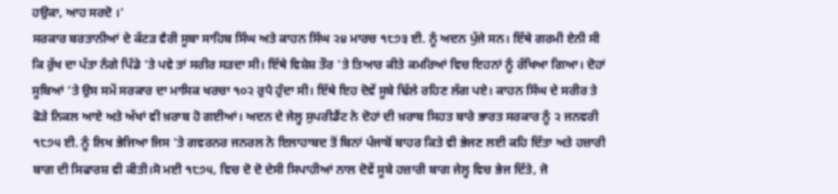ਹਉਕਾ, ਆਹ ਸਰਦੋ ।'
ਸਰਕਾਰ ਬਰਤਾਨੀਆਂ ਦੇ ਕੱਟੜ ਵੈਰੀ ਸੂਬਾ ਸਾਹਿਬ ਸਿੰਘ ਅਤੇ ਕਾਹਨ ਸਿੰਘ ੨੪ ਮਾਰਚ ੧੮੭੩ ਈ. ਨੂੰ ਅਦਨ ਪੁੱਜੇ ਸਨ। ਇੱਥੇ ਗਰਮੀ ਏਨੀ ਸੀ ਕਿ ਰੁੱਖ ਦਾ ਪੱਤਾ ਨੰਗੇ ਪਿੰਡੇ 'ਤੇ ਪਵੇ ਤਾਂ ਸਰੀਰ ਸੜਦਾ ਸੀ। ਇੱਥੇ ਵਿਸ਼ੇਸ਼ ਤੌਰ 'ਤੇ ਤਿਆਰ ਕੀਤੇ ਕਮਰਿਆਂ ਵਿਚ ਇਹਨਾਂ ਨੂੰ ਰੱਖਿਆ ਗਿਆ। ਦੋਹਾਂ ਸੂਬਿਆਂ ’ਤੇ ਉਸ ਸਮੇਂ ਸਰਕਾਰ ਦਾ ਮਾਸਿਕ ਖਰਚਾ ੧੦੨ ਰੁਪੈ ਹੁੰਦਾ ਸੀ। ਇੱਥੇ ਇਹ ਦੋਵੇਂ ਸੂਬੇ ਢਿੱਲੇ ਰਹਿਣ ਲੱਗ ਪਏ। ਕਾਹਨ ਸਿੰਘ ਦੇ ਸਰੀਰ ਤੇ ਫੋੜੇ ਨਿਕਲ ਆਏ ਅਤੇ ਅੱਖਾਂ ਵੀ ਖ਼ਰਾਬ ਹੋ ਗਈਆਂ। ਅਦਨ ਦੇ ਜੇਲ੍ਹ ਸੁਪਰੀਡੈਂਟ ਨੇ ਦੋਹਾਂ ਦੀ ਖ਼ਰਾਬ ਸਿਹਤ ਬਾਰੇ ਭਾਰਤ ਸਰਕਾਰ ਨੂੰ ੨ ਜਨਵਰੀ ੧੮੭੫ ਈ. ਨੂੰ ਲਿਖ ਭੇਜਿਆ ਜਿਸ 'ਤੇ ਗਵਰਨਰ ਜਨਰਲ ਨੇ ਇਲਾਹਾਬਦ ਤੋਂ ਬਿਨਾਂ ਪੰਜਾਬੋਂ ਬਾਹਰ ਕਿਤੇ ਵੀ ਭੇਜਣ ਲਈ ਕਹਿ ਦਿੱਤਾ ਅਤੇ ਹਜ਼ਾਰੀ ਬਾਗ ਦੀ ਸਿਫਾਰਸ਼ ਵੀ ਕੀਤੀ।ਸੋ ਮਈ ੧੮੭੫, ਵਿਚ ਦੋ ਦੋ ਦੇਸੀ ਸਿਪਾਹੀਆਂ ਨਾਲ ਦੋਵੇਂ ਸੂਬੇ ਹਜ਼ਾਰੀ ਬਾਗ ਜੇਲ੍ਹ ਵਿਚ ਭੇਜ ਦਿੱਤੇ, ਜੋ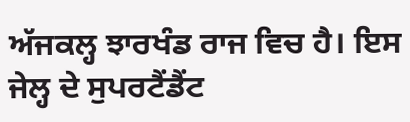ਅੱਜਕਲ੍ਹ ਝਾਰਖੰਡ ਰਾਜ ਵਿਚ ਹੈ। ਇਸ ਜੇਲ੍ਹ ਦੇ ਸੁਪਰਟੈਂਡੈਂਟ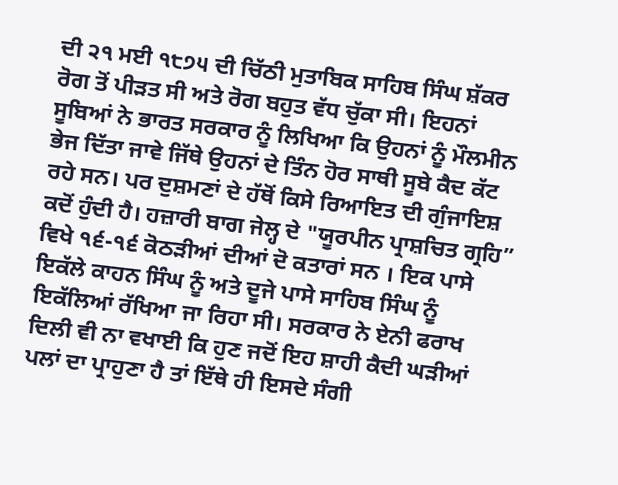ਦੀ ੨੧ ਮਈ ੧੮੭੫ ਦੀ ਚਿੱਠੀ ਮੁਤਾਬਿਕ ਸਾਹਿਬ ਸਿੰਘ ਸ਼ੱਕਰ ਰੋਗ ਤੋਂ ਪੀੜਤ ਸੀ ਅਤੇ ਰੋਗ ਬਹੁਤ ਵੱਧ ਚੁੱਕਾ ਸੀ। ਇਹਨਾਂ ਸੂਬਿਆਂ ਨੇ ਭਾਰਤ ਸਰਕਾਰ ਨੂੰ ਲਿਖਿਆ ਕਿ ਉਹਨਾਂ ਨੂੰ ਮੌਲਮੀਨ ਭੇਜ ਦਿੱਤਾ ਜਾਵੇ ਜਿੱਥੇ ਉਹਨਾਂ ਦੇ ਤਿੰਨ ਹੋਰ ਸਾਥੀ ਸੂਬੇ ਕੈਦ ਕੱਟ ਰਹੇ ਸਨ। ਪਰ ਦੁਸ਼ਮਣਾਂ ਦੇ ਹੱਥੋਂ ਕਿਸੇ ਰਿਆਇਤ ਦੀ ਗੁੰਜਾਇਸ਼ ਕਦੋਂ ਹੁੰਦੀ ਹੈ। ਹਜ਼ਾਰੀ ਬਾਗ ਜੇਲ੍ਹ ਦੇ "ਯੂਰਪੀਨ ਪ੍ਰਾਸ਼ਚਿਤ ਗ੍ਰਹਿ” ਵਿਖੇ ੧੬-੧੬ ਕੋਠੜੀਆਂ ਦੀਆਂ ਦੋ ਕਤਾਰਾਂ ਸਨ । ਇਕ ਪਾਸੇ ਇਕੱਲੇ ਕਾਹਨ ਸਿੰਘ ਨੂੰ ਅਤੇ ਦੂਜੇ ਪਾਸੇ ਸਾਹਿਬ ਸਿੰਘ ਨੂੰ ਇਕੱਲਿਆਂ ਰੱਖਿਆ ਜਾ ਰਿਹਾ ਸੀ। ਸਰਕਾਰ ਨੇ ਏਨੀ ਫਰਾਖ ਦਿਲੀ ਵੀ ਨਾ ਵਖਾਈ ਕਿ ਹੁਣ ਜਦੋਂ ਇਹ ਸ਼ਾਹੀ ਕੈਦੀ ਘੜੀਆਂ ਪਲਾਂ ਦਾ ਪ੍ਰਾਹੁਣਾ ਹੈ ਤਾਂ ਇੱਥੇ ਹੀ ਇਸਦੇ ਸੰਗੀ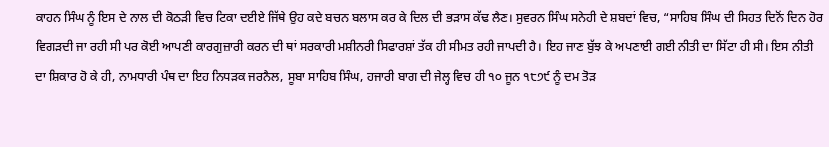ਕਾਹਨ ਸਿੰਘ ਨੂੰ ਇਸ ਦੇ ਨਾਲ ਦੀ ਕੋਠੜੀ ਵਿਚ ਟਿਕਾ ਦਈਏ ਜਿੱਥੇ ਉਹ ਕਦੇ ਬਚਨ ਬਲਾਸ ਕਰ ਕੇ ਦਿਲ ਦੀ ਭੜਾਸ ਕੱਢ ਲੈਣ। ਸੁਵਰਨ ਸਿੰਘ ਸਨੇਹੀ ਦੇ ਸ਼ਬਦਾਂ ਵਿਚ, “ਸਾਹਿਬ ਸਿੰਘ ਦੀ ਸਿਹਤ ਦਿਨੋਂ ਦਿਨ ਹੋਰ ਵਿਗੜਦੀ ਜਾ ਰਹੀ ਸੀ ਪਰ ਕੋਈ ਆਪਣੀ ਕਾਰਗੁਜ਼ਾਰੀ ਕਰਨ ਦੀ ਥਾਂ ਸਰਕਾਰੀ ਮਸ਼ੀਨਰੀ ਸਿਫਾਰਸ਼ਾਂ ਤੱਕ ਹੀ ਸੀਮਤ ਰਹੀ ਜਾਪਦੀ ਹੈ। ਇਹ ਜਾਣ ਬੁੱਝ ਕੇ ਅਪਣਾਈ ਗਈ ਨੀਤੀ ਦਾ ਸਿੱਟਾ ਹੀ ਸੀ। ਇਸ ਨੀਤੀ ਦਾ ਸ਼ਿਕਾਰ ਹੋ ਕੇ ਹੀ, ਨਾਮਧਾਰੀ ਪੰਥ ਦਾ ਇਹ ਨਿਧੜਕ ਜਰਨੈਲ, ਸੂਬਾ ਸਾਹਿਬ ਸਿੰਘ, ਹਜਾਰੀ ਬਾਗ ਦੀ ਜੇਲ੍ਹ ਵਿਚ ਹੀ ੧੦ ਜੂਨ ੧੮੭੯ ਨੂੰ ਦਮ ਤੋੜ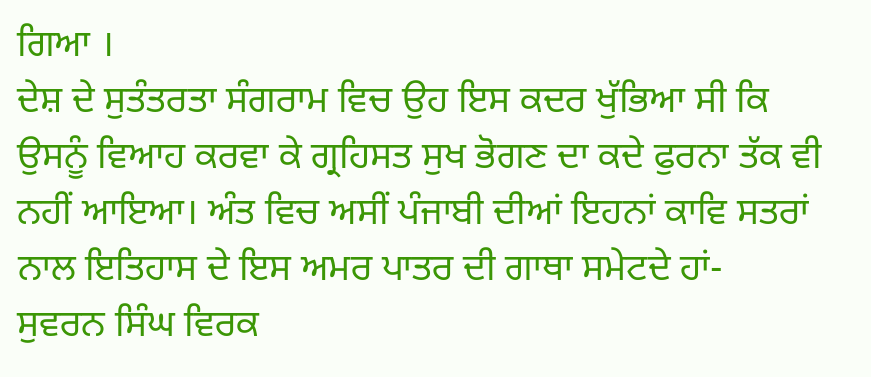ਗਿਆ ।
ਦੇਸ਼ ਦੇ ਸੁਤੰਤਰਤਾ ਸੰਗਰਾਮ ਵਿਚ ਉਹ ਇਸ ਕਦਰ ਖੁੱਭਿਆ ਸੀ ਕਿ ਉਸਨੂੰ ਵਿਆਹ ਕਰਵਾ ਕੇ ਗ੍ਰਹਿਸਤ ਸੁਖ ਭੋਗਣ ਦਾ ਕਦੇ ਫੁਰਨਾ ਤੱਕ ਵੀ ਨਹੀਂ ਆਇਆ। ਅੰਤ ਵਿਚ ਅਸੀਂ ਪੰਜਾਬੀ ਦੀਆਂ ਇਹਨਾਂ ਕਾਵਿ ਸਤਰਾਂ ਨਾਲ ਇਤਿਹਾਸ ਦੇ ਇਸ ਅਮਰ ਪਾਤਰ ਦੀ ਗਾਥਾ ਸਮੇਟਦੇ ਹਾਂ-
ਸੁਵਰਨ ਸਿੰਘ ਵਿਰਕ